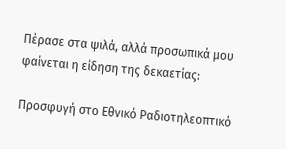Πέρασε στα ψιλά, αλλά προσωπικά μου φαίνεται η είδηση της δεκαετίας:

Προσφυγή στο Εθνικό Ραδιοτηλεοπτικό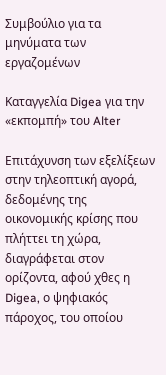Συμβούλιο για τα μηνύματα των εργαζομένων

Καταγγελία Digea για την «εκπομπή» του Alter

Επιτάχυνση των εξελίξεων στην τηλεοπτική αγορά, δεδομένης της οικονομικής κρίσης που πλήττει τη χώρα, διαγράφεται στον ορίζοντα, αφού χθες η Digea, ο ψηφιακός πάροχος, του οποίου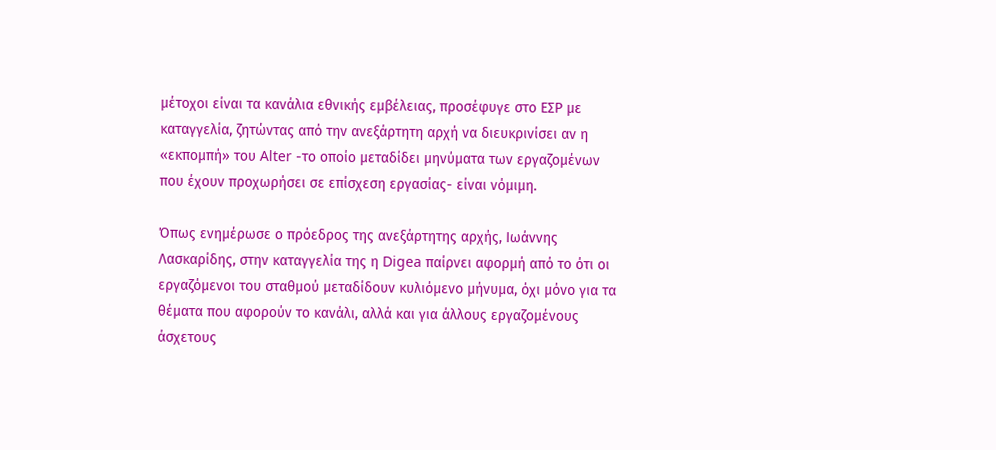μέτοχοι είναι τα κανάλια εθνικής εμβέλειας, προσέφυγε στο ΕΣΡ με καταγγελία, ζητώντας από την ανεξάρτητη αρχή να διευκρινίσει αν η «εκπομπή» του Alter -το οποίο μεταδίδει μηνύματα των εργαζομένων που έχουν προχωρήσει σε επίσχεση εργασίας- είναι νόμιμη.

Όπως ενημέρωσε ο πρόεδρος της ανεξάρτητης αρχής, Ιωάννης Λασκαρίδης, στην καταγγελία της η Digea παίρνει αφορμή από το ότι οι εργαζόμενοι του σταθμού μεταδίδουν κυλιόμενο μήνυμα, όχι μόνο για τα θέματα που αφορούν το κανάλι, αλλά και για άλλους εργαζομένους άσχετους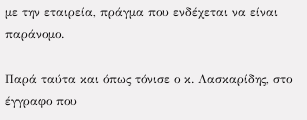με την εταιρεία, πράγμα που ενδέχεται να είναι παράνομο.

Παρά ταύτα και όπως τόνισε ο κ. Λασκαρίδης, στο έγγραφο που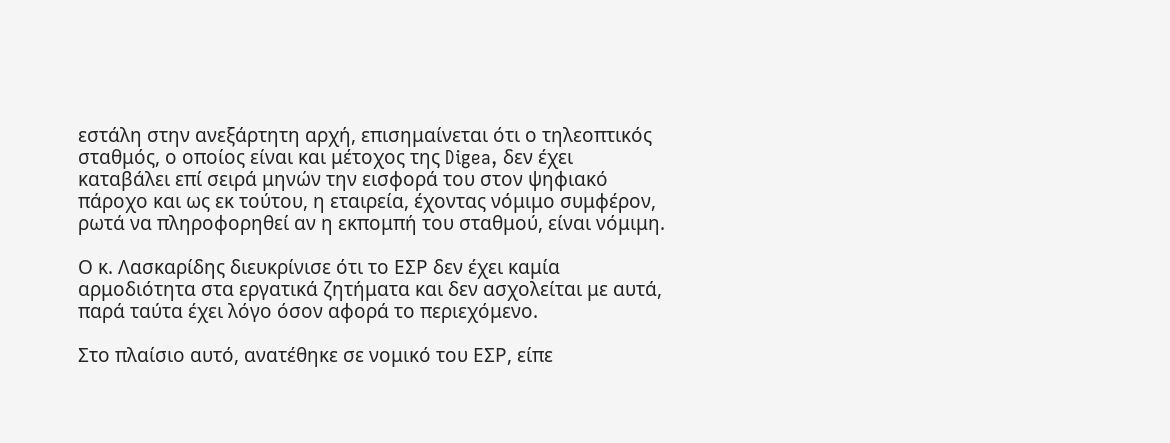εστάλη στην ανεξάρτητη αρχή, επισημαίνεται ότι ο τηλεοπτικός σταθμός, ο οποίος είναι και μέτοχος της Digea, δεν έχει καταβάλει επί σειρά μηνών την εισφορά του στον ψηφιακό πάροχο και ως εκ τούτου, η εταιρεία, έχοντας νόμιμο συμφέρον, ρωτά να πληροφορηθεί αν η εκπομπή του σταθμού, είναι νόμιμη.

Ο κ. Λασκαρίδης διευκρίνισε ότι το ΕΣΡ δεν έχει καμία αρμοδιότητα στα εργατικά ζητήματα και δεν ασχολείται με αυτά, παρά ταύτα έχει λόγο όσον αφορά το περιεχόμενο.

Στο πλαίσιο αυτό, ανατέθηκε σε νομικό του ΕΣΡ, είπε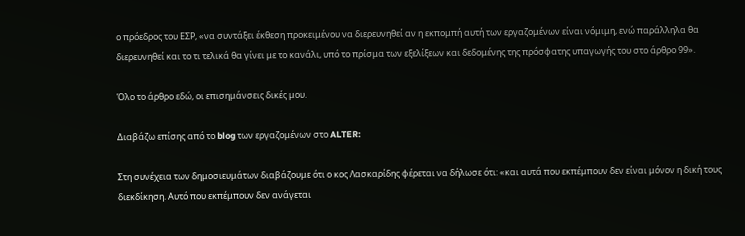ο πρόεδρος του ΕΣΡ, «να συντάξει έκθεση προκειμένου να διερευνηθεί αν η εκπομπή αυτή των εργαζομένων είναι νόμιμη, ενώ παράλληλα θα διερευνηθεί και το τι τελικά θα γίνει με το κανάλι, υπό το πρίσμα των εξελίξεων και δεδομένης της πρόσφατης υπαγωγής του στο άρθρο 99».

Όλο το άρθρο εδώ, οι επισημάνσεις δικές μου.

Διαβάζω επίσης από το blog των εργαζομένων στο ALTER:

Στη συνέχεια των δημοσιευμάτων διαβάζουμε ότι ο κος Λασκαρίδης φέρεται να δήλωσε ότι: «και αυτά που εκπέμπουν δεν είναι μόνον η δική τους διεκδίκηση. Αυτό που εκπέμπουν δεν ανάγεται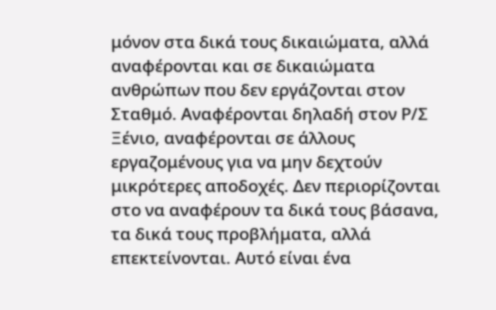μόνον στα δικά τους δικαιώματα, αλλά αναφέρονται και σε δικαιώματα ανθρώπων που δεν εργάζονται στον Σταθμό. Αναφέρονται δηλαδή στον Ρ/Σ Ξένιο, αναφέρονται σε άλλους εργαζομένους για να μην δεχτούν μικρότερες αποδοχές. Δεν περιορίζονται στο να αναφέρουν τα δικά τους βάσανα, τα δικά τους προβλήματα, αλλά επεκτείνονται. Αυτό είναι ένα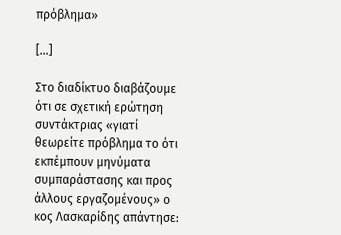πρόβλημα»

[…]

Στο διαδίκτυο διαβάζουμε ότι σε σχετική ερώτηση συντάκτριας «γιατί θεωρείτε πρόβλημα το ότι εκπέμπουν μηνύματα συμπαράστασης και προς άλλους εργαζομένους» ο κος Λασκαρίδης απάντησε: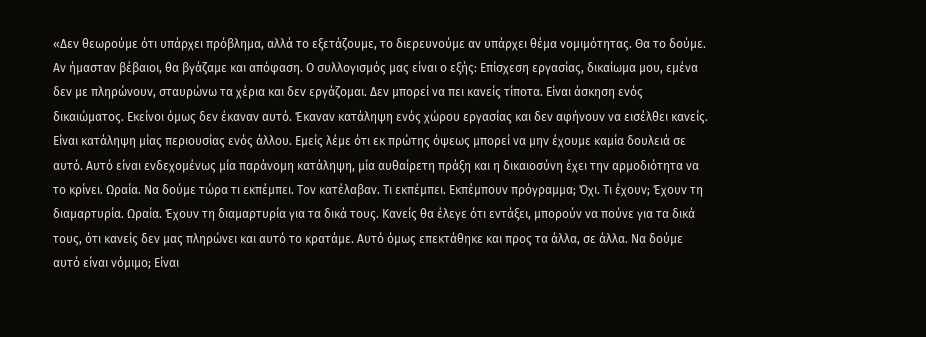«Δεν θεωρούμε ότι υπάρχει πρόβλημα, αλλά το εξετάζουμε, το διερευνούμε αν υπάρχει θέμα νομιμότητας. Θα το δούμε. Αν ήμασταν βέβαιοι, θα βγάζαμε και απόφαση. Ο συλλογισμός μας είναι ο εξής: Επίσχεση εργασίας, δικαίωμα μου, εμένα δεν με πληρώνουν, σταυρώνω τα χέρια και δεν εργάζομαι. Δεν μπορεί να πει κανείς τίποτα. Είναι άσκηση ενός δικαιώματος. Εκείνοι όμως δεν έκαναν αυτό. Έκαναν κατάληψη ενός χώρου εργασίας και δεν αφήνουν να εισέλθει κανείς. Είναι κατάληψη μίας περιουσίας ενός άλλου. Εμείς λέμε ότι εκ πρώτης όψεως μπορεί να μην έχουμε καμία δουλειά σε αυτό. Αυτό είναι ενδεχομένως μία παράνομη κατάληψη, μία αυθαίρετη πράξη και η δικαιοσύνη έχει την αρμοδιότητα να το κρίνει. Ωραία. Να δούμε τώρα τι εκπέμπει. Τον κατέλαβαν. Τι εκπέμπει. Εκπέμπουν πρόγραμμα; Όχι. Τι έχουν; Έχουν τη διαμαρτυρία. Ωραία. Έχουν τη διαμαρτυρία για τα δικά τους. Κανείς θα έλεγε ότι εντάξει, μπορούν να πούνε για τα δικά τους, ότι κανείς δεν μας πληρώνει και αυτό το κρατάμε. Αυτό όμως επεκτάθηκε και προς τα άλλα, σε άλλα. Να δούμε αυτό είναι νόμιμο; Είναι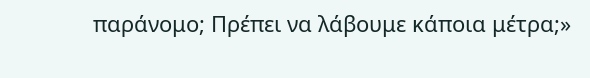παράνομο; Πρέπει να λάβουμε κάποια μέτρα;»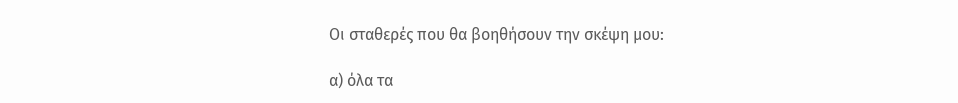Οι σταθερές που θα βοηθήσουν την σκέψη μου:

α) όλα τα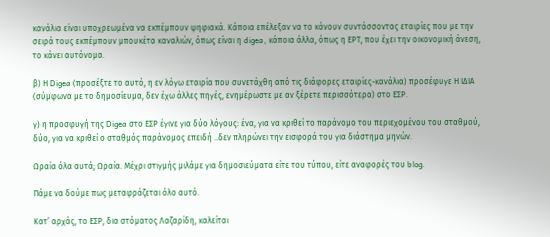κανάλια είναι υποχρεωμένα να εκπέμπουν ψηφιακά. Κάποια επέλεξαν να το κάνουν συντάσσοντας εταιρίες που με την σειρά τους εκπέμπουν μπουκέτα καναλιών, όπως είναι η digea, κάποια άλλα, όπως η ΕΡΤ, που έχει την οικονομική άνεση, το κάνει αυτόνομα.

β) Η Digea (προσέξτε το αυτό, η εν λόγω εταιρία που συνετάχθη από τις διάφορες εταιρίες-κανάλια) προσέφυγε Η ΙΔΙΑ (σύμφωνα με το δημοσίευμα, δεν έχω άλλες πηγές, ενημέρωστε με αν ξέρετε περισσότερα) στο ΕΣΡ.

γ) η προσφυγή της Digea στο ΕΣΡ έγινε για δύο λόγους: ένα, για να κριθεί το παράνομο του περιεχομένου του σταθμού, δύο, για να κριθεί ο σταθμός παράνομος επειδή ..δεν πληρώνει την εισφορά του για διάστημα μηνών.

Ωραία όλα αυτά; Ωραία. Μέχρι στιγμής μιλάμε για δημοσιεύματα είτε του τύπου, είτε αναφορές του blog.

Πάμε να δούμε πως μεταφράζεται όλο αυτό.

Κατ’ αρχάς, το ΕΣΡ, δια στόματος Λαζαρίδη, καλείται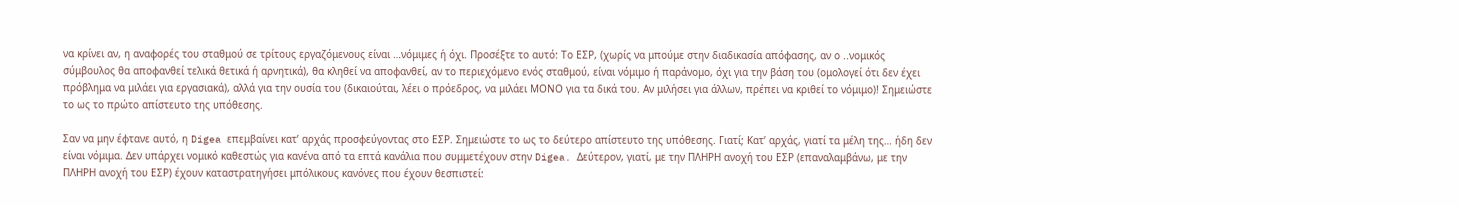να κρίνει αν, η αναφορές του σταθμού σε τρίτους εργαζόμενους είναι …νόμιμες ή όχι. Προσέξτε το αυτό: Το ΕΣΡ, (χωρίς να μπούμε στην διαδικασία απόφασης, αν ο ..νομικός σύμβουλος θα αποφανθεί τελικά θετικά ή αρνητικά), θα κληθεί να αποφανθεί, αν το περιεχόμενο ενός σταθμού, είναι νόμιμο ή παράνομο, όχι για την βάση του (ομολογεί ότι δεν έχει πρόβλημα να μιλάει για εργασιακά), αλλά για την ουσία του (δικαιούται, λέει ο πρόεδρος, να μιλάει ΜΟΝΟ για τα δικά του. Αν μιλήσει για άλλων, πρέπει να κριθεί το νόμιμο)! Σημειώστε το ως το πρώτο απίστευτο της υπόθεσης.

Σαν να μην έφτανε αυτό, η Digea επεμβαίνει κατ’ αρχάς προσφεύγοντας στο ΕΣΡ. Σημειώστε το ως το δεύτερο απίστευτο της υπόθεσης. Γιατί; Κατ’ αρχάς, γιατί τα μέλη της… ήδη δεν είναι νόμιμα. Δεν υπάρχει νομικό καθεστώς για κανένα από τα επτά κανάλια που συμμετέχουν στην Digea. Δεύτερον, γιατί, με την ΠΛΗΡΗ ανοχή του ΕΣΡ (επαναλαμβάνω, με την ΠΛΗΡΗ ανοχή του ΕΣΡ) έχουν καταστρατηγήσει μπόλικους κανόνες που έχουν θεσπιστεί: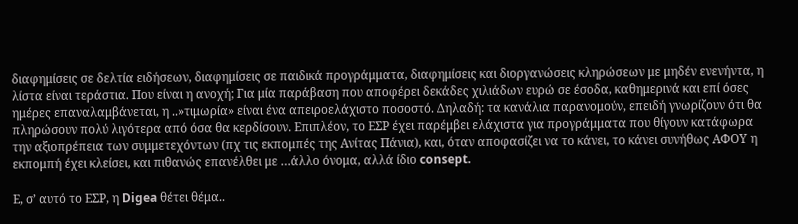διαφημίσεις σε δελτία ειδήσεων, διαφημίσεις σε παιδικά προγράμματα, διαφημίσεις και διοργανώσεις κληρώσεων με μηδέν ενενήντα, η λίστα είναι τεράστια. Που είναι η ανοχή; Για μία παράβαση που αποφέρει δεκάδες χιλιάδων ευρώ σε έσοδα, καθημερινά και επί όσες ημέρες επαναλαμβάνεται, η ..»τιμωρία» είναι ένα απειροελάχιστο ποσοστό. Δηλαδή: τα κανάλια παρανομούν, επειδή γνωρίζουν ότι θα πληρώσουν πολύ λιγότερα από όσα θα κερδίσουν. Επιπλέον, το ΕΣΡ έχει παρέμβει ελάχιστα για προγράμματα που θίγουν κατάφωρα την αξιοπρέπεια των συμμετεχόντων (πχ τις εκπομπές της Ανίτας Πάνια), και, όταν αποφασίζει να το κάνει, το κάνει συνήθως ΑΦΟΥ η εκπομπή έχει κλείσει, και πιθανώς επανέλθει με …άλλο όνομα, αλλά ίδιο consept.

Ε, σ’ αυτό το ΕΣΡ, η Digea θέτει θέμα..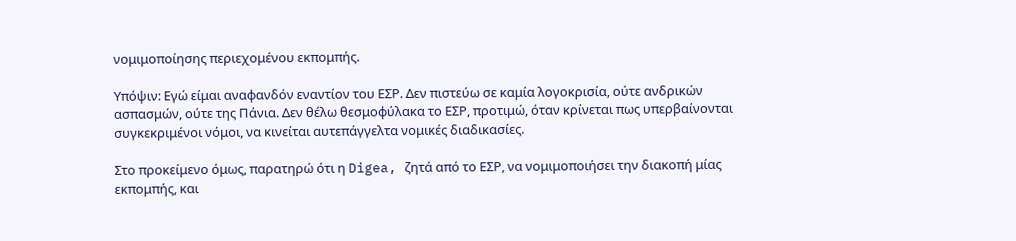νομιμοποίησης περιεχομένου εκπομπής.

Υπόψιν: Εγώ είμαι αναφανδόν εναντίον του ΕΣΡ. Δεν πιστεύω σε καμία λογοκρισία, ούτε ανδρικών ασπασμών, ούτε της Πάνια. Δεν θέλω θεσμοφύλακα το ΕΣΡ, προτιμώ, όταν κρίνεται πως υπερβαίνονται συγκεκριμένοι νόμοι, να κινείται αυτεπάγγελτα νομικές διαδικασίες.

Στο προκείμενο όμως, παρατηρώ ότι η Digea, ζητά από το ΕΣΡ, να νομιμοποιήσει την διακοπή μίας εκπομπής, και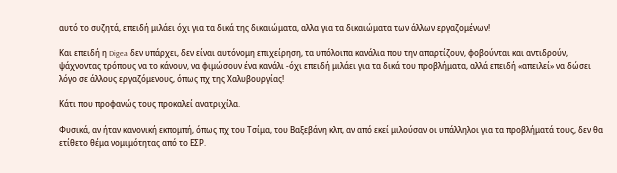αυτό το συζητά, επειδή μιλάει όχι για τα δικά της δικαιώματα, αλλα για τα δικαιώματα των άλλων εργαζομένων!

Και επειδή η Digea δεν υπάρχει, δεν είναι αυτόνομη επιχείρηση, τα υπόλοιπα κανάλια που την απαρτίζουν, φοβούνται και αντιδρούν, ψάχνοντας τρόπους να το κάνουν, να φιμώσουν ένα κανάλι -όχι επειδή μιλάει για τα δικά του προβλήματα, αλλά επειδή «απειλεί» να δώσει λόγο σε άλλους εργαζόμενους, όπως πχ της Χαλυβουργίας!

Κάτι που προφανώς τους προκαλεί ανατριχίλα.

Φυσικά, αν ήταν κανονική εκπομπή, όπως πχ του Τσίμα, του Βαξεβάνη κλπ, αν από εκεί μιλούσαν οι υπάλληλοι για τα προβλήματά τους, δεν θα ετίθετο θέμα νομιμότητας από το ΕΣΡ.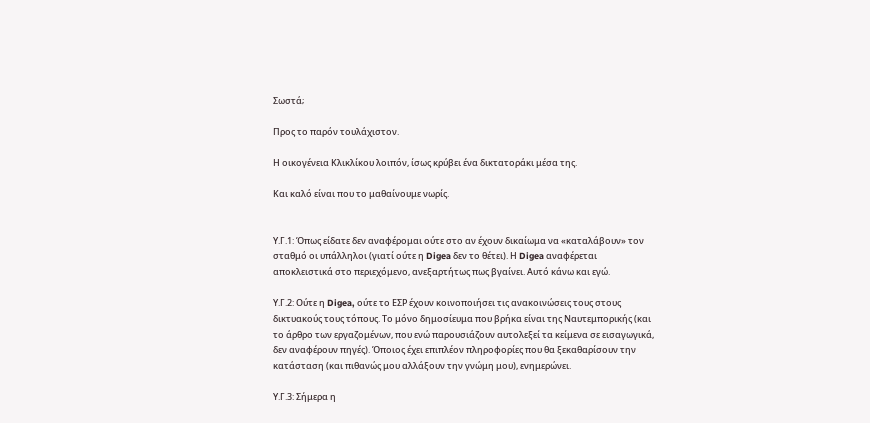Σωστά;

Προς το παρόν τουλάχιστον.

Η οικογένεια Κλικλίκου λοιπόν, ίσως κρύβει ένα δικτατοράκι μέσα της.

Και καλό είναι που το μαθαίνουμε νωρίς.


Υ.Γ.1: Όπως είδατε δεν αναφέρομαι ούτε στο αν έχουν δικαίωμα να «καταλάβουν» τον σταθμό οι υπάλληλοι (γιατί ούτε η Digea δεν το θέτει). Η Digea αναφέρεται αποκλειστικά στο περιεχόμενο, ανεξαρτήτως πως βγαίνει. Αυτό κάνω και εγώ.

Υ.Γ.2: Ούτε η Digea, ούτε το ΕΣΡ έχουν κοινοποιήσει τις ανακοινώσεις τους στους δικτυακούς τους τόπους. Το μόνο δημοσίευμα που βρήκα είναι της Ναυτεμπορικής (και το άρθρο των εργαζομένων, που ενώ παρουσιάζουν αυτολεξεί τα κείμενα σε εισαγωγικά, δεν αναφέρουν πηγές). Όποιος έχει επιπλέον πληροφορίες που θα ξεκαθαρίσουν την κατάσταση (και πιθανώς μου αλλάξουν την γνώμη μου), ενημερώνει.

Υ.Γ.3: Σήμερα η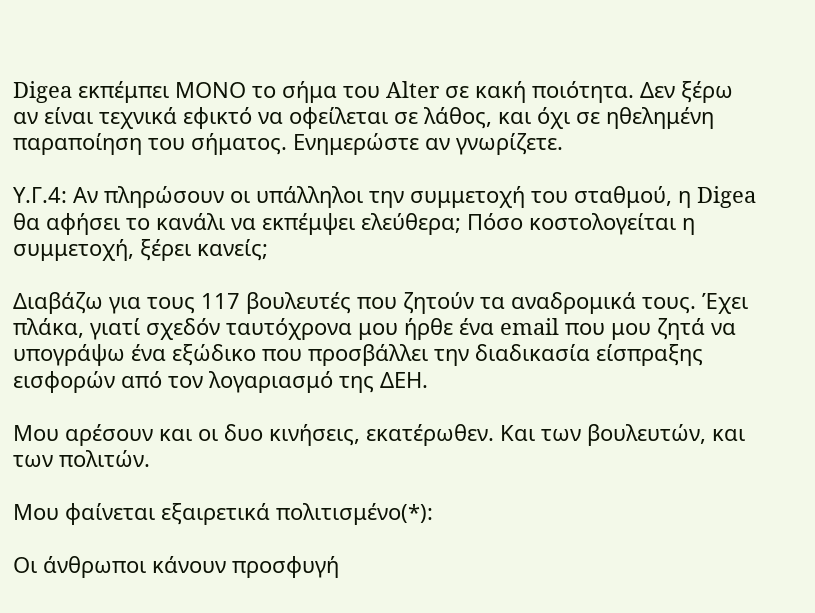Digea εκπέμπει ΜΟΝΟ το σήμα του Alter σε κακή ποιότητα. Δεν ξέρω αν είναι τεχνικά εφικτό να οφείλεται σε λάθος, και όχι σε ηθελημένη παραποίηση του σήματος. Ενημερώστε αν γνωρίζετε.

Υ.Γ.4: Αν πληρώσουν οι υπάλληλοι την συμμετοχή του σταθμού, η Digea θα αφήσει το κανάλι να εκπέμψει ελεύθερα; Πόσο κοστολογείται η συμμετοχή, ξέρει κανείς;

Διαβάζω για τους 117 βουλευτές που ζητούν τα αναδρομικά τους. Έχει πλάκα, γιατί σχεδόν ταυτόχρονα μου ήρθε ένα email που μου ζητά να υπογράψω ένα εξώδικο που προσβάλλει την διαδικασία είσπραξης εισφορών από τον λογαριασμό της ΔΕΗ.

Μου αρέσουν και οι δυο κινήσεις, εκατέρωθεν. Και των βουλευτών, και των πολιτών.

Μου φαίνεται εξαιρετικά πολιτισμένο(*):

Οι άνθρωποι κάνουν προσφυγή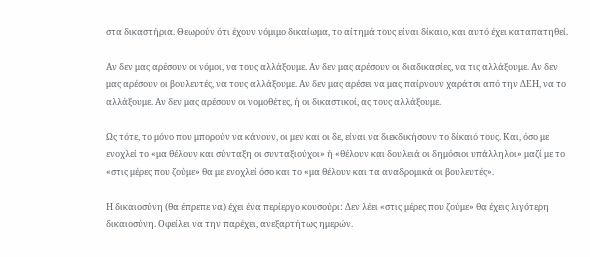στα δικαστήρια. Θεωρούν ότι έχουν νόμιμο δικαίωμα, το αίτημά τους είναι δίκαιο, και αυτό έχει καταπατηθεί.

Αν δεν μας αρέσουν οι νόμοι, να τους αλλάξουμε. Αν δεν μας αρέσουν οι διαδικασίες, να τις αλλάξουμε. Αν δεν μας αρέσουν οι βουλευτές, να τους αλλάξουμε. Αν δεν μας αρέσει να μας παίρνουν χαράτσι από την ΔΕΗ, να το αλλάξουμε. Αν δεν μας αρέσουν οι νομοθέτες, ή οι δικαστικοί, ας τους αλλάξουμε.

Ως τότε, το μόνο που μπορούν να κάνουν, οι μεν και οι δε, είναι να διεκδικήσουν το δίκαιό τους. Και, όσο με ενοχλεί το «μα θέλουν και σύνταξη οι συνταξιούχοι» ή «θέλουν και δουλειά οι δημόσιοι υπάλληλοι» μαζί με το «στις μέρες που ζούμε» θα με ενοχλεί όσο και το «μα θέλουν και τα αναδρομικά οι βουλευτές».

Η δικαιοσύνη (θα έπρεπε να) έχει ένα περίεργο κουσούρι: Δεν λέει «στις μέρες που ζούμε» θα έχεις λιγότερη δικαιοσύνη. Οφείλει να την παρέχει, ανεξαρτήτως ημερών.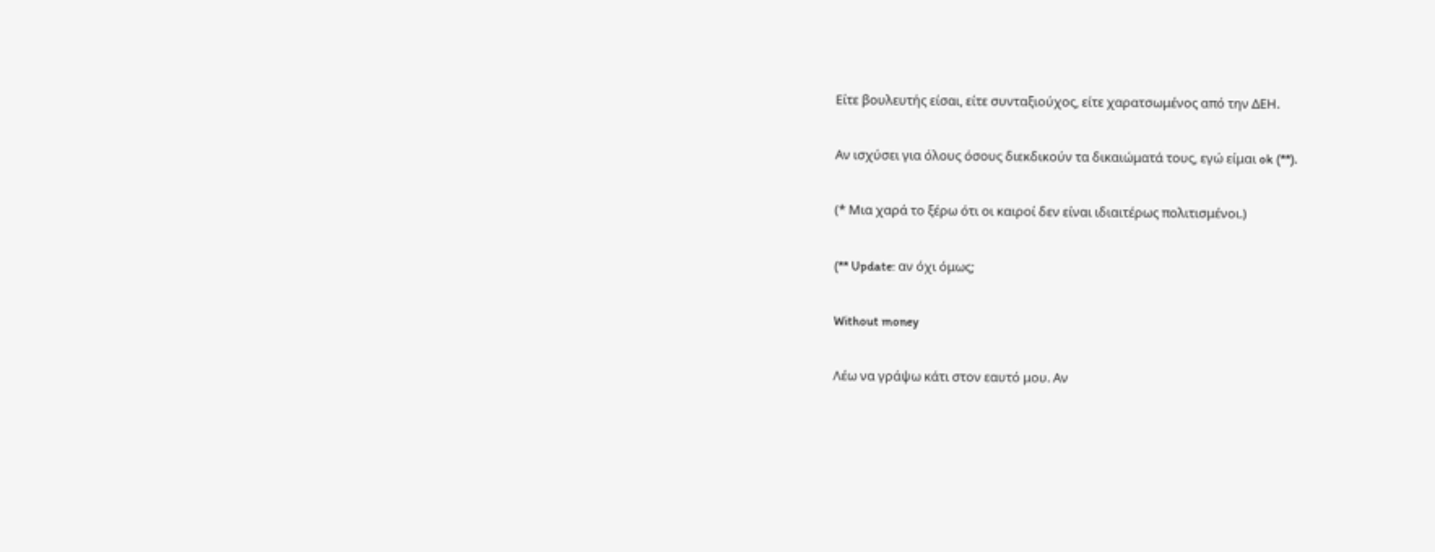Είτε βουλευτής είσαι, είτε συνταξιούχος, είτε χαρατσωμένος από την ΔΕΗ.

Αν ισχύσει για όλους όσους διεκδικούν τα δικαιώματά τους, εγώ είμαι ok (**).

(* Μια χαρά το ξέρω ότι οι καιροί δεν είναι ιδιαιτέρως πολιτισμένοι.)

(** Update: αν όχι όμως;

Without money

Λέω να γράψω κάτι στον εαυτό μου. Αν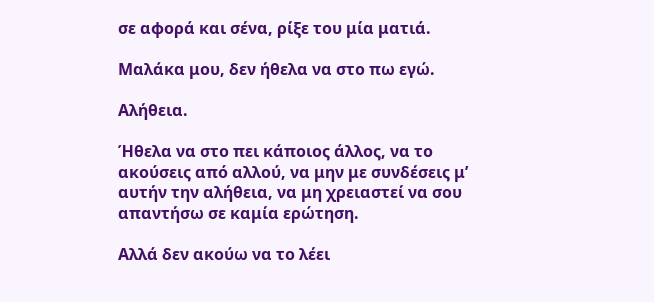σε αφορά και σένα, ρίξε του μία ματιά.

Μαλάκα μου, δεν ήθελα να στο πω εγώ.

Αλήθεια.

Ήθελα να στο πει κάποιος άλλος, να το ακούσεις από αλλού, να μην με συνδέσεις μ’ αυτήν την αλήθεια, να μη χρειαστεί να σου απαντήσω σε καμία ερώτηση.

Αλλά δεν ακούω να το λέει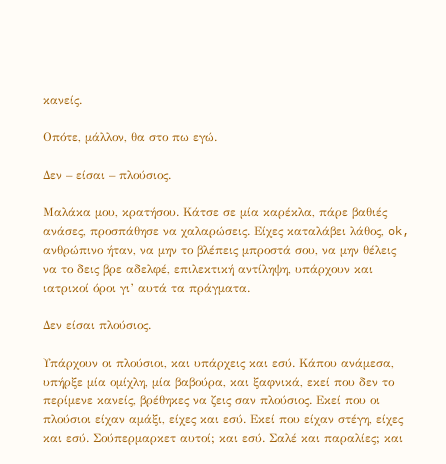κανείς.

Οπότε, μάλλον, θα στο πω εγώ.

Δεν – είσαι – πλούσιος.

Μαλάκα μου, κρατήσου. Κάτσε σε μία καρέκλα, πάρε βαθιές ανάσες, προσπάθησε να χαλαρώσεις. Είχες καταλάβει λάθος, ok, ανθρώπινο ήταν, να μην το βλέπεις μπροστά σου, να μην θέλεις να το δεις βρε αδελφέ, επιλεκτική αντίληψη, υπάρχουν και ιατρικοί όροι γι’ αυτά τα πράγματα.

Δεν είσαι πλούσιος.

Υπάρχουν οι πλούσιοι, και υπάρχεις και εσύ. Κάπου ανάμεσα, υπήρξε μία ομίχλη, μία βαβούρα, και ξαφνικά, εκεί που δεν το περίμενε κανείς, βρέθηκες να ζεις σαν πλούσιος. Εκεί που οι πλούσιοι είχαν αμάξι, είχες και εσύ. Εκεί που είχαν στέγη, είχες και εσύ. Σούπερμαρκετ αυτοί; και εσύ. Σαλέ και παραλίες; και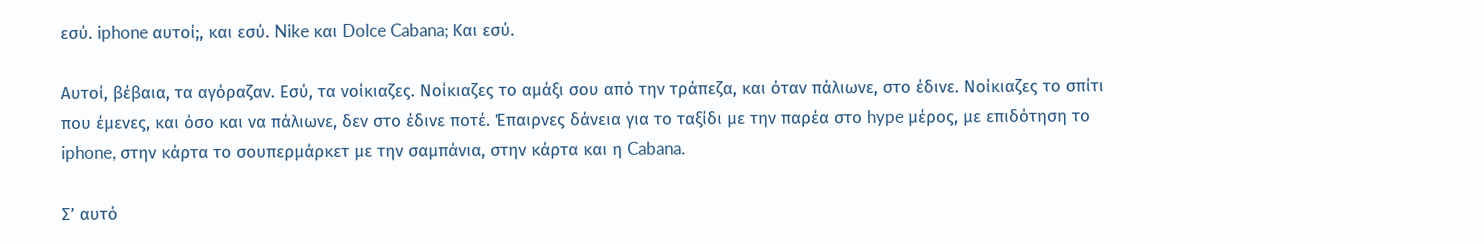εσύ. iphone αυτοί;, και εσύ. Nike και Dolce Cabana; Και εσύ.

Αυτοί, βέβαια, τα αγόραζαν. Εσύ, τα νοίκιαζες. Νοίκιαζες το αμάξι σου από την τράπεζα, και όταν πάλιωνε, στο έδινε. Νοίκιαζες το σπίτι που έμενες, και όσο και να πάλιωνε, δεν στο έδινε ποτέ. Έπαιρνες δάνεια για το ταξίδι με την παρέα στο hype μέρος, με επιδότηση το iphone, στην κάρτα το σουπερμάρκετ με την σαμπάνια, στην κάρτα και η Cabana.

Σ’ αυτό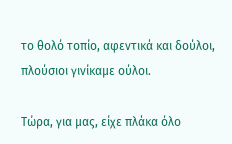το θολό τοπίο, αφεντικά και δούλοι, πλούσιοι γινίκαμε ούλοι.

Τώρα, για μας, είχε πλάκα όλο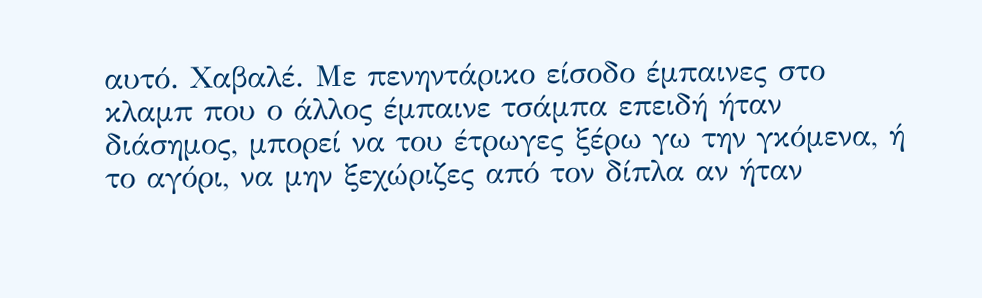αυτό. Χαβαλέ. Με πενηντάρικο είσοδο έμπαινες στο κλαμπ που ο άλλος έμπαινε τσάμπα επειδή ήταν διάσημος, μπορεί να του έτρωγες ξέρω γω την γκόμενα, ή το αγόρι, να μην ξεχώριζες από τον δίπλα αν ήταν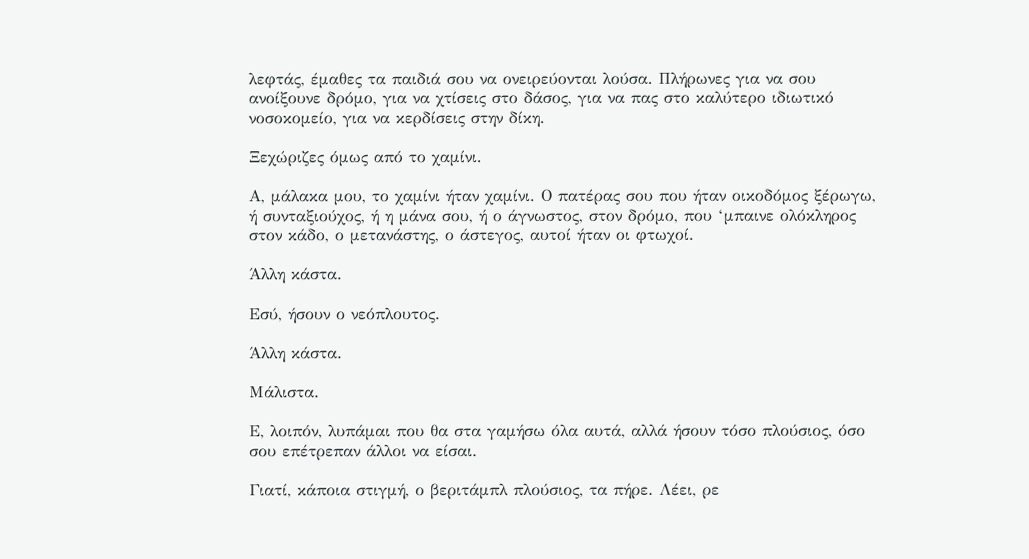λεφτάς, έμαθες τα παιδιά σου να ονειρεύονται λούσα. Πλήρωνες για να σου ανοίξουνε δρόμο, για να χτίσεις στο δάσος, για να πας στο καλύτερο ιδιωτικό νοσοκομείο, για να κερδίσεις στην δίκη.

Ξεχώριζες όμως από το χαμίνι.

Α, μάλακα μου, το χαμίνι ήταν χαμίνι. Ο πατέρας σου που ήταν οικοδόμος ξέρωγω, ή συνταξιούχος, ή η μάνα σου, ή ο άγνωστος, στον δρόμο, που ‘μπαινε ολόκληρος στον κάδο, ο μετανάστης, ο άστεγος, αυτοί ήταν οι φτωχοί.

Άλλη κάστα.

Εσύ, ήσουν ο νεόπλουτος.

Άλλη κάστα.

Μάλιστα.

Ε, λοιπόν, λυπάμαι που θα στα γαμήσω όλα αυτά, αλλά ήσουν τόσο πλούσιος, όσο σου επέτρεπαν άλλοι να είσαι.

Γιατί, κάποια στιγμή, ο βεριτάμπλ πλούσιος, τα πήρε. Λέει, ρε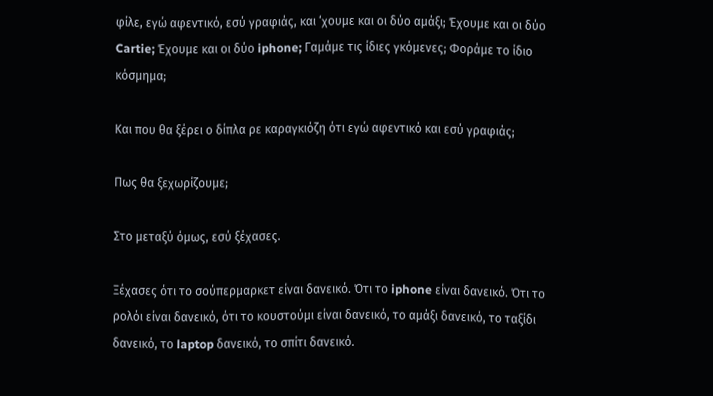φίλε, εγώ αφεντικό, εσύ γραφιάς, και ‘χουμε και οι δύο αμάξι; Έχουμε και οι δύο Cartie; Έχουμε και οι δύο iphone; Γαμάμε τις ίδιες γκόμενες; Φοράμε το ίδιο κόσμημα;

Και που θα ξέρει ο δίπλα ρε καραγκιόζη ότι εγώ αφεντικό και εσύ γραφιάς;

Πως θα ξεχωρίζουμε;

Στο μεταξύ όμως, εσύ ξέχασες.

Ξέχασες ότι το σούπερμαρκετ είναι δανεικό. Ότι το iphone είναι δανεικό. Ότι το ρολόι είναι δανεικό, ότι το κουστούμι είναι δανεικό, το αμάξι δανεικό, το ταξίδι δανεικό, το laptop δανεικό, το σπίτι δανεικό.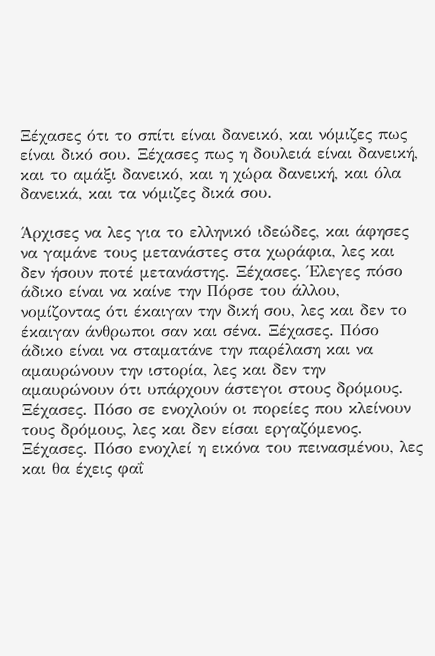Ξέχασες ότι το σπίτι είναι δανεικό, και νόμιζες πως είναι δικό σου. Ξέχασες πως η δουλειά είναι δανεική, και το αμάξι δανεικό, και η χώρα δανεική, και όλα δανεικά, και τα νόμιζες δικά σου.

Άρχισες να λες για το ελληνικό ιδεώδες, και άφησες να γαμάνε τους μετανάστες στα χωράφια, λες και δεν ήσουν ποτέ μετανάστης. Ξέχασες. Έλεγες πόσο άδικο είναι να καίνε την Πόρσε του άλλου, νομίζοντας ότι έκαιγαν την δική σου, λες και δεν το έκαιγαν άνθρωποι σαν και σένα. Ξέχασες. Πόσο άδικο είναι να σταματάνε την παρέλαση και να αμαυρώνουν την ιστορία, λες και δεν την αμαυρώνουν ότι υπάρχουν άστεγοι στους δρόμους. Ξέχασες. Πόσο σε ενοχλούν οι πορείες που κλείνουν τους δρόμους, λες και δεν είσαι εργαζόμενος. Ξέχασες. Πόσο ενοχλεί η εικόνα του πεινασμένου, λες και θα έχεις φαΐ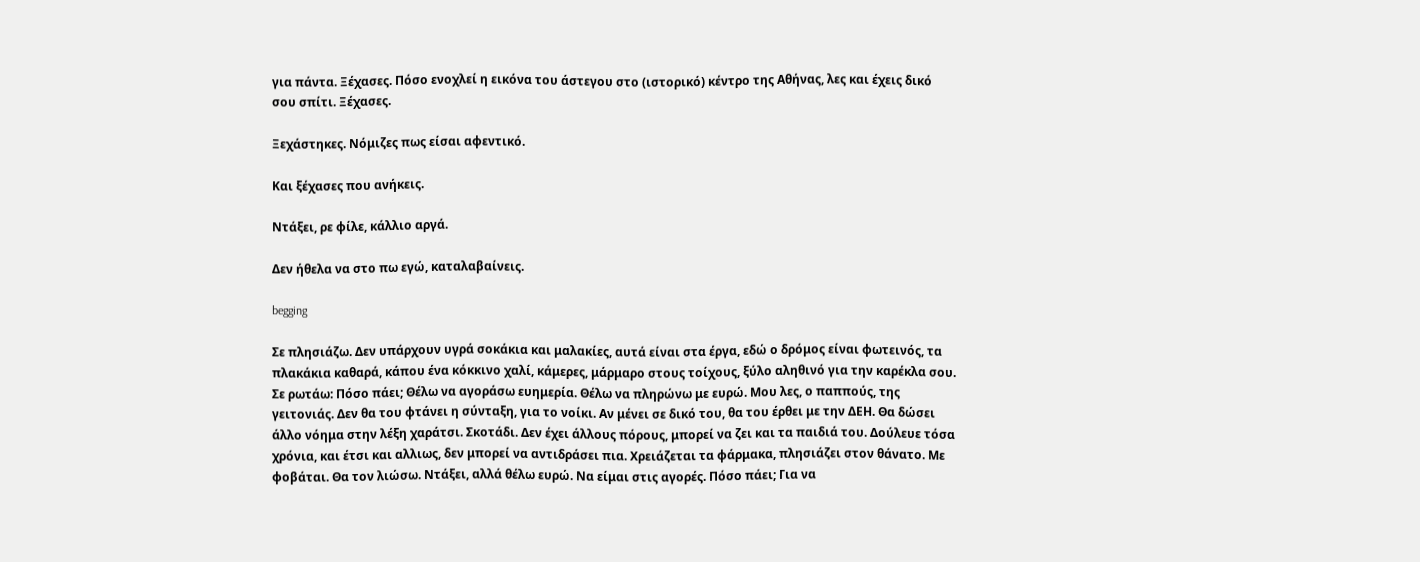για πάντα. Ξέχασες. Πόσο ενοχλεί η εικόνα του άστεγου στο (ιστορικό) κέντρο της Αθήνας, λες και έχεις δικό σου σπίτι. Ξέχασες.

Ξεχάστηκες. Νόμιζες πως είσαι αφεντικό.

Και ξέχασες που ανήκεις.

Ντάξει, ρε φίλε, κάλλιο αργά.

Δεν ήθελα να στο πω εγώ, καταλαβαίνεις.

begging

Σε πλησιάζω. Δεν υπάρχουν υγρά σοκάκια και μαλακίες, αυτά είναι στα έργα, εδώ ο δρόμος είναι φωτεινός, τα πλακάκια καθαρά, κάπου ένα κόκκινο χαλί, κάμερες, μάρμαρο στους τοίχους, ξύλο αληθινό για την καρέκλα σου. Σε ρωτάω: Πόσο πάει; Θέλω να αγοράσω ευημερία. Θέλω να πληρώνω με ευρώ. Μου λες, ο παππούς, της γειτονιάς. Δεν θα του φτάνει η σύνταξη, για το νοίκι. Αν μένει σε δικό του, θα του έρθει με την ΔΕΗ. Θα δώσει άλλο νόημα στην λέξη χαράτσι. Σκοτάδι. Δεν έχει άλλους πόρους, μπορεί να ζει και τα παιδιά του. Δούλευε τόσα χρόνια, και έτσι και αλλιως, δεν μπορεί να αντιδράσει πια. Χρειάζεται τα φάρμακα, πλησιάζει στον θάνατο. Με φοβάται. Θα τον λιώσω. Ντάξει, αλλά θέλω ευρώ. Να είμαι στις αγορές. Πόσο πάει; Για να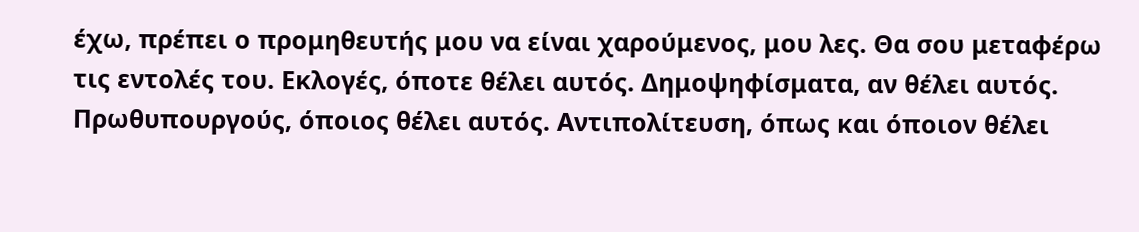έχω, πρέπει ο προμηθευτής μου να είναι χαρούμενος, μου λες. Θα σου μεταφέρω τις εντολές του. Εκλογές, όποτε θέλει αυτός. Δημοψηφίσματα, αν θέλει αυτός. Πρωθυπουργούς, όποιος θέλει αυτός. Αντιπολίτευση, όπως και όποιον θέλει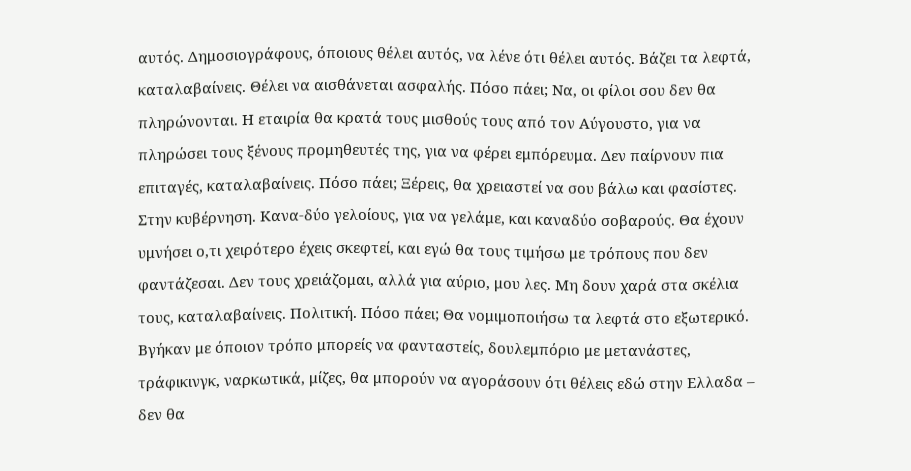αυτός. Δημοσιογράφους, όποιους θέλει αυτός, να λένε ότι θέλει αυτός. Βάζει τα λεφτά, καταλαβαίνεις. Θέλει να αισθάνεται ασφαλής. Πόσο πάει; Να, οι φίλοι σου δεν θα πληρώνονται. Η εταιρία θα κρατά τους μισθούς τους από τον Αύγουστο, για να πληρώσει τους ξένους προμηθευτές της, για να φέρει εμπόρευμα. Δεν παίρνουν πια επιταγές, καταλαβαίνεις. Πόσο πάει; Ξέρεις, θα χρειαστεί να σου βάλω και φασίστες. Στην κυβέρνηση. Κανα-δύο γελοίους, για να γελάμε, και καναδύο σοβαρούς. Θα έχουν υμνήσει ο,τι χειρότερο έχεις σκεφτεί, και εγώ θα τους τιμήσω με τρόπους που δεν φαντάζεσαι. Δεν τους χρειάζομαι, αλλά για αύριο, μου λες. Μη δουν χαρά στα σκέλια τους, καταλαβαίνεις. Πολιτική. Πόσο πάει; Θα νομιμοποιήσω τα λεφτά στο εξωτερικό. Βγήκαν με όποιον τρόπο μπορείς να φανταστείς, δουλεμπόριο με μετανάστες, τράφικινγκ, ναρκωτικά, μίζες, θα μπορούν να αγοράσουν ότι θέλεις εδώ στην Ελλαδα – δεν θα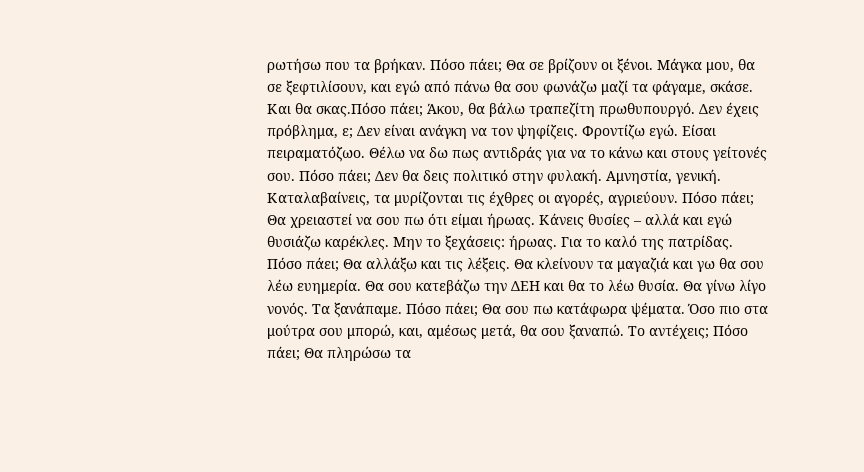ρωτήσω που τα βρήκαν. Πόσο πάει; Θα σε βρίζουν οι ξένοι. Μάγκα μου, θα σε ξεφτιλίσουν, και εγώ από πάνω θα σου φωνάζω μαζί τα φάγαμε, σκάσε. Και θα σκας.Πόσο πάει; Άκου, θα βάλω τραπεζίτη πρωθυπουργό. Δεν έχεις πρόβλημα, ε; Δεν είναι ανάγκη να τον ψηφίζεις. Φροντίζω εγώ. Είσαι πειραματόζωο. Θέλω να δω πως αντιδράς για να το κάνω και στους γείτονές σου. Πόσο πάει; Δεν θα δεις πολιτικό στην φυλακή. Αμνηστία, γενική. Καταλαβαίνεις, τα μυρίζονται τις έχθρες οι αγορές, αγριεύουν. Πόσο πάει; Θα χρειαστεί να σου πω ότι είμαι ήρωας. Κάνεις θυσίες – αλλά και εγώ θυσιάζω καρέκλες. Μην το ξεχάσεις: ήρωας. Για το καλό της πατρίδας. Πόσο πάει; Θα αλλάξω και τις λέξεις. Θα κλείνουν τα μαγαζιά και γω θα σου λέω ευημερία. Θα σου κατεβάζω την ΔΕΗ και θα το λέω θυσία. Θα γίνω λίγο νονός. Τα ξανάπαμε. Πόσο πάει; Θα σου πω κατάφωρα ψέματα. Όσο πιο στα μούτρα σου μπορώ, και, αμέσως μετά, θα σου ξαναπώ. Το αντέχεις; Πόσο πάει; Θα πληρώσω τα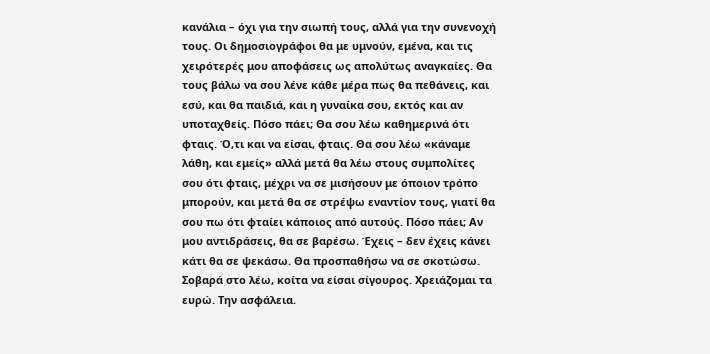κανάλια – όχι για την σιωπή τους, αλλά για την συνενοχή τους. Οι δημοσιογράφοι θα με υμνούν, εμένα, και τις χειρότερές μου αποφάσεις ως απολύτως αναγκαίες. Θα τους βάλω να σου λένε κάθε μέρα πως θα πεθάνεις, και εσύ, και θα παιδιά, και η γυναίκα σου, εκτός και αν υποταχθείς. Πόσο πάει; Θα σου λέω καθημερινά ότι φταις. Ό,τι και να είσαι, φταις. Θα σου λέω «κάναμε λάθη, και εμείς» αλλά μετά θα λέω στους συμπολίτες σου ότι φταις, μέχρι να σε μισήσουν με όποιον τρόπο μπορούν, και μετά θα σε στρέψω εναντίον τους, γιατί θα σου πω ότι φταίει κάποιος από αυτούς. Πόσο πάει; Αν μου αντιδράσεις, θα σε βαρέσω. Έχεις – δεν έχεις κάνει κάτι θα σε ψεκάσω. Θα προσπαθήσω να σε σκοτώσω. Σοβαρά στο λέω, κοίτα να είσαι σίγουρος. Χρειάζομαι τα ευρώ. Την ασφάλεια.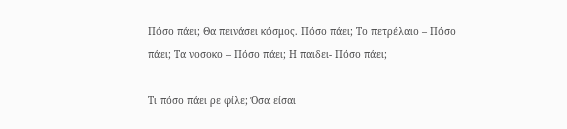Πόσο πάει; Θα πεινάσει κόσμος. Πόσο πάει; Το πετρέλαιο – Πόσο πάει; Τα νοσοκο – Πόσο πάει; Η παιδει- Πόσο πάει;

Τι πόσο πάει ρε φίλε; Όσα είσαι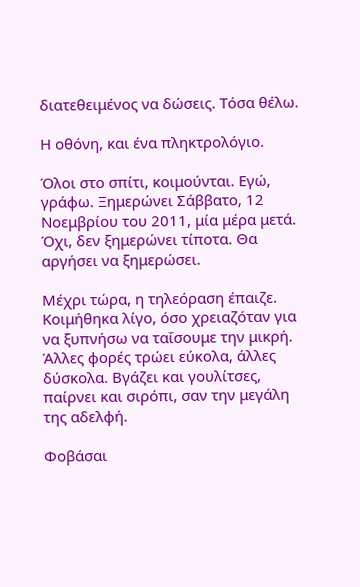διατεθειμένος να δώσεις. Τόσα θέλω.

Η οθόνη, και ένα πληκτρολόγιο.

Όλοι στο σπίτι, κοιμούνται. Εγώ, γράφω. Ξημερώνει Σάββατο, 12 Νοεμβρίου του 2011, μία μέρα μετά. Όχι, δεν ξημερώνει τίποτα. Θα αργήσει να ξημερώσει.

Μέχρι τώρα, η τηλεόραση έπαιζε. Κοιμήθηκα λίγο, όσο χρειαζόταν για να ξυπνήσω να ταΐσουμε την μικρή. Άλλες φορές τρώει εύκολα, άλλες δύσκολα. Βγάζει και γουλίτσες, παίρνει και σιρόπι, σαν την μεγάλη της αδελφή.

Φοβάσαι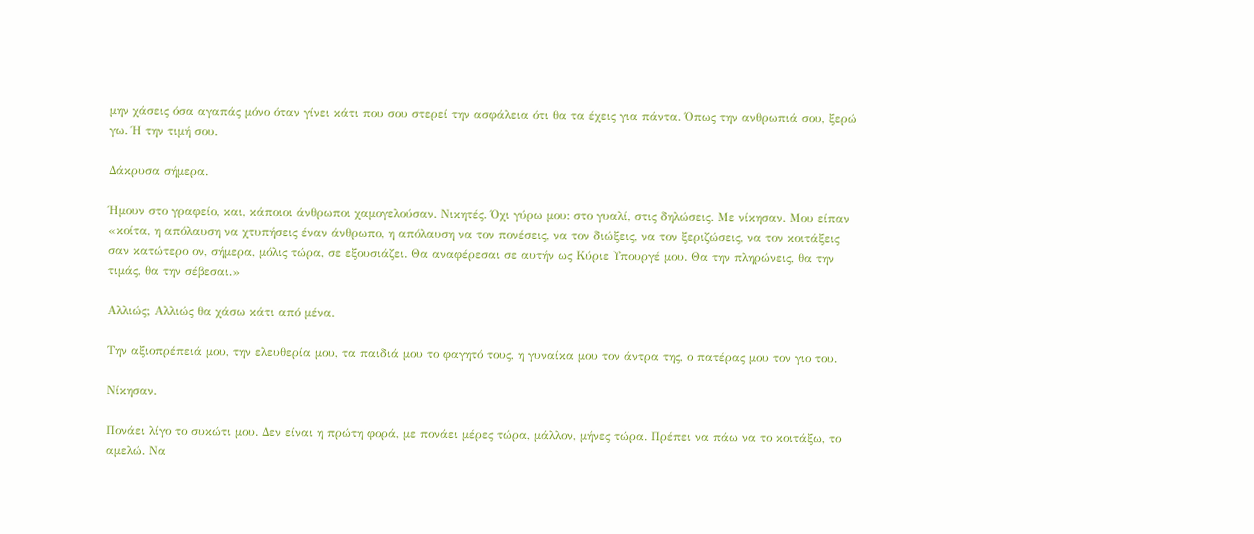μην χάσεις όσα αγαπάς μόνο όταν γίνει κάτι που σου στερεί την ασφάλεια ότι θα τα έχεις για πάντα. Όπως την ανθρωπιά σου, ξερώ γω. Ή την τιμή σου.

Δάκρυσα σήμερα.

Ήμουν στο γραφείο, και, κάποιοι άνθρωποι χαμογελούσαν. Νικητές. Όχι γύρω μου: στο γυαλί, στις δηλώσεις. Με νίκησαν. Μου είπαν «κοίτα, η απόλαυση να χτυπήσεις έναν άνθρωπο, η απόλαυση να τον πονέσεις, να τον διώξεις, να τον ξεριζώσεις, να τον κοιτάξεις σαν κατώτερο ον, σήμερα, μόλις τώρα, σε εξουσιάζει. Θα αναφέρεσαι σε αυτήν ως Κύριε Υπουργέ μου. Θα την πληρώνεις, θα την τιμάς, θα την σέβεσαι.»

Αλλιώς; Αλλιώς θα χάσω κάτι από μένα.

Την αξιοπρέπειά μου, την ελευθερία μου, τα παιδιά μου το φαγητό τους, η γυναίκα μου τον άντρα της, ο πατέρας μου τον γιο του.

Νίκησαν.

Πονάει λίγο το συκώτι μου. Δεν είναι η πρώτη φορά, με πονάει μέρες τώρα, μάλλον, μήνες τώρα. Πρέπει να πάω να το κοιτάξω, το αμελώ. Να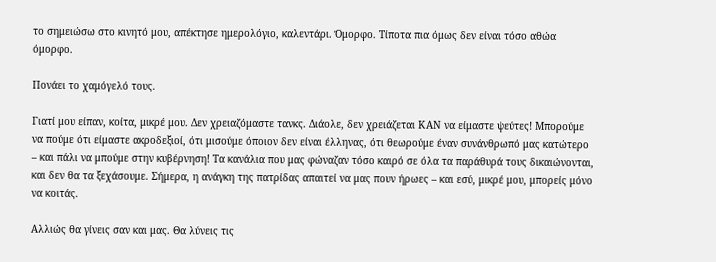το σημειώσω στο κινητό μου, απέκτησε ημερολόγιο, καλεντάρι. Όμορφο. Τίποτα πια όμως δεν είναι τόσο αθώα όμορφο.

Πονάει το χαμόγελό τους.

Γιατί μου είπαν, κοίτα, μικρέ μου. Δεν χρειαζόμαστε τανκς. Διάολε, δεν χρειάζεται ΚΑΝ να είμαστε ψεύτες! Μπορούμε να πούμε ότι είμαστε ακροδεξιοί, ότι μισούμε όποιον δεν είναι έλληνας, ότι θεωρούμε έναν συνάνθρωπό μας κατώτερο – και πάλι να μπούμε στην κυβέρνηση! Τα κανάλια που μας φώναζαν τόσο καιρό σε όλα τα παράθυρά τους δικαιώνονται, και δεν θα τα ξεχάσουμε. Σήμερα, η ανάγκη της πατρίδας απαιτεί να μας πουν ήρωες – και εσύ, μικρέ μου, μπορείς μόνο να κοιτάς.

Αλλιώς θα γίνεις σαν και μας. Θα λύνεις τις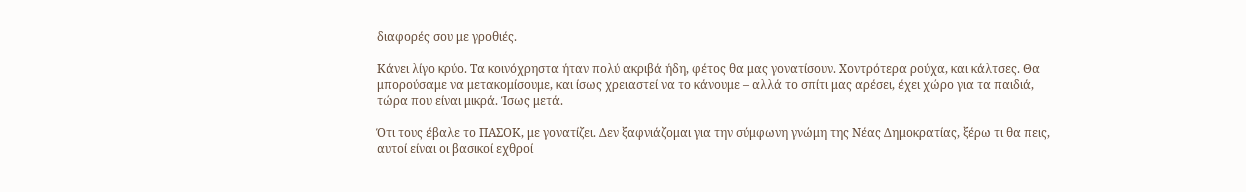διαφορές σου με γροθιές.

Κάνει λίγο κρύο. Τα κοινόχρηστα ήταν πολύ ακριβά ήδη, φέτος θα μας γονατίσουν. Χοντρότερα ρούχα, και κάλτσες. Θα μπορούσαμε να μετακομίσουμε, και ίσως χρειαστεί να το κάνουμε – αλλά το σπίτι μας αρέσει, έχει χώρο για τα παιδιά, τώρα που είναι μικρά. Ίσως μετά.

Ότι τους έβαλε το ΠΑΣΟΚ, με γονατίζει. Δεν ξαφνιάζομαι για την σύμφωνη γνώμη της Νέας Δημοκρατίας, ξέρω τι θα πεις, αυτοί είναι οι βασικοί εχθροί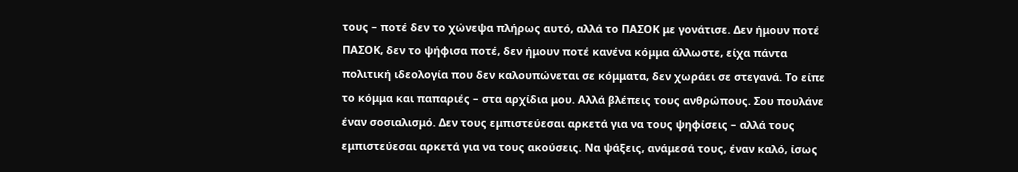τους – ποτέ δεν το χώνεψα πλήρως αυτό, αλλά το ΠΑΣΟΚ με γονάτισε. Δεν ήμουν ποτέ ΠΑΣΟΚ, δεν το ψήφισα ποτέ, δεν ήμουν ποτέ κανένα κόμμα άλλωστε, είχα πάντα πολιτική ιδεολογία που δεν καλουπώνεται σε κόμματα, δεν χωράει σε στεγανά. Το είπε το κόμμα και παπαριές – στα αρχίδια μου. Αλλά βλέπεις τους ανθρώπους. Σου πουλάνε έναν σοσιαλισμό. Δεν τους εμπιστεύεσαι αρκετά για να τους ψηφίσεις – αλλά τους εμπιστεύεσαι αρκετά για να τους ακούσεις. Να ψάξεις, ανάμεσά τους, έναν καλό, ίσως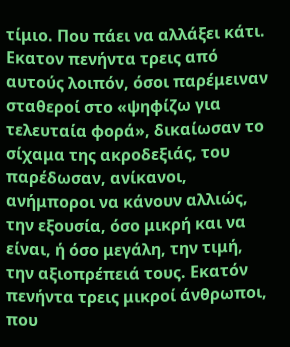τίμιο. Που πάει να αλλάξει κάτι. Εκατον πενήντα τρεις από αυτούς λοιπόν, όσοι παρέμειναν σταθεροί στο «ψηφίζω για τελευταία φορά», δικαίωσαν το σίχαμα της ακροδεξιάς, του παρέδωσαν, ανίκανοι, ανήμποροι να κάνουν αλλιώς, την εξουσία, όσο μικρή και να είναι, ή όσο μεγάλη, την τιμή, την αξιοπρέπειά τους. Εκατόν πενήντα τρεις μικροί άνθρωποι, που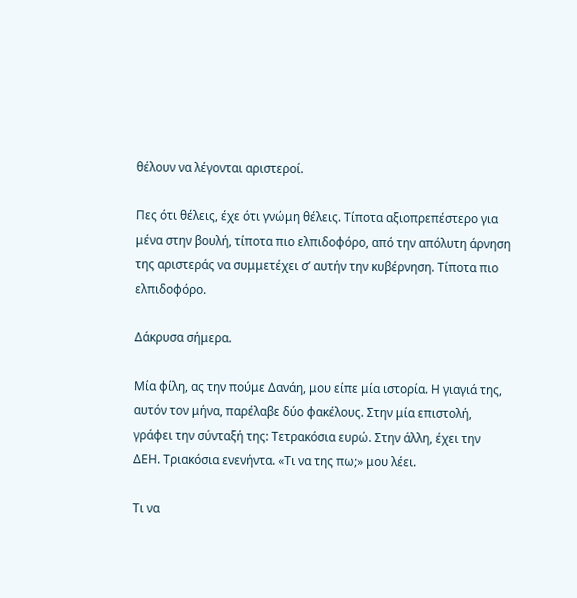θέλουν να λέγονται αριστεροί.

Πες ότι θέλεις, έχε ότι γνώμη θέλεις. Τίποτα αξιοπρεπέστερο για μένα στην βουλή, τίποτα πιο ελπιδοφόρο, από την απόλυτη άρνηση της αριστεράς να συμμετέχει σ’ αυτήν την κυβέρνηση. Τίποτα πιο ελπιδοφόρο.

Δάκρυσα σήμερα.

Μία φίλη, ας την πούμε Δανάη, μου είπε μία ιστορία. Η γιαγιά της, αυτόν τον μήνα, παρέλαβε δύο φακέλους. Στην μία επιστολή, γράφει την σύνταξή της: Τετρακόσια ευρώ. Στην άλλη, έχει την ΔΕΗ. Τριακόσια ενενήντα. «Τι να της πω;» μου λέει.

Τι να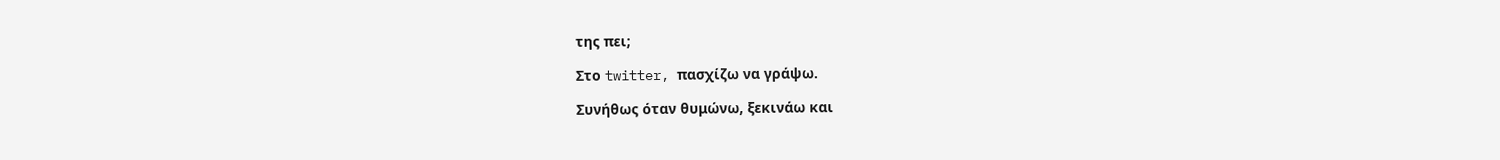της πει;

Στο twitter, πασχίζω να γράψω.

Συνήθως όταν θυμώνω, ξεκινάω και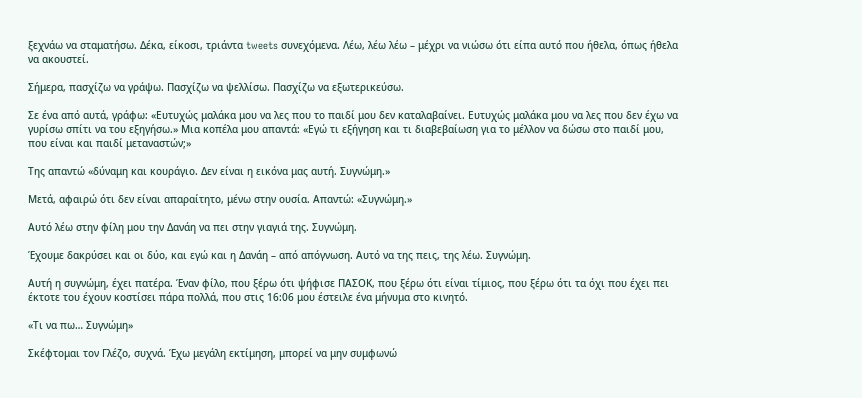ξεχνάω να σταματήσω. Δέκα, είκοσι, τριάντα tweets συνεχόμενα. Λέω, λέω λέω – μέχρι να νιώσω ότι είπα αυτό που ήθελα, όπως ήθελα να ακουστεί.

Σήμερα, πασχίζω να γράψω. Πασχίζω να ψελλίσω. Πασχίζω να εξωτερικεύσω.

Σε ένα από αυτά, γράφω: «Ευτυχώς μαλάκα μου να λες που το παιδί μου δεν καταλαβαίνει. Ευτυχώς μαλάκα μου να λες που δεν έχω να γυρίσω σπίτι να του εξηγήσω.» Μια κοπέλα μου απαντά: «Εγώ τι εξήγηση και τι διαβεβαίωση για το μέλλον να δώσω στο παιδί μου, που είναι και παιδί μεταναστών;»

Της απαντώ «δύναμη και κουράγιο. Δεν είναι η εικόνα μας αυτή. Συγνώμη.»

Μετά, αφαιρώ ότι δεν είναι απαραίτητο, μένω στην ουσία. Απαντώ: «Συγνώμη.»

Αυτό λέω στην φίλη μου την Δανάη να πει στην γιαγιά της. Συγνώμη.

Έχουμε δακρύσει και οι δύο, και εγώ και η Δανάη – από απόγνωση. Αυτό να της πεις, της λέω. Συγνώμη.

Αυτή η συγνώμη, έχει πατέρα. Έναν φίλο, που ξέρω ότι ψήφισε ΠΑΣΟΚ, που ξέρω ότι είναι τίμιος, που ξέρω ότι τα όχι που έχει πει έκτοτε του έχουν κοστίσει πάρα πολλά, που στις 16:06 μου έστειλε ένα μήνυμα στο κινητό.

«Τι να πω… Συγνώμη»

Σκέφτομαι τον Γλέζο, συχνά. Έχω μεγάλη εκτίμηση, μπορεί να μην συμφωνώ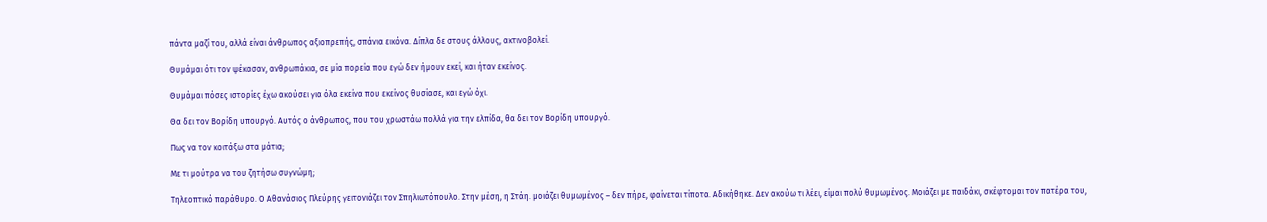πάντα μαζί του, αλλά είναι άνθρωπος αξιοπρεπής, σπάνια εικόνα. Δίπλα δε στους άλλους, ακτινοβολεί.

Θυμάμαι ότι τον ψέκασαν, ανθρωπάκια, σε μία πορεία που εγώ δεν ήμουν εκεί, και ήταν εκείνος.

Θυμάμαι πόσες ιστορίες έχω ακούσει για όλα εκείνα που εκείνος θυσίασε, και εγώ όχι.

Θα δει τον Βορίδη υπουργό. Αυτός ο άνθρωπος, που του χρωστάω πολλά για την ελπίδα, θα δει τον Βορίδη υπουργό.

Πως να τον κοιτάξω στα μάτια;

Με τι μούτρα να του ζητήσω συγνώμη;

Τηλεοπτικό παράθυρο. Ο Αθανάσιος Πλεύρης γειτονιάζει τον Σπηλιωτόπουλο. Στην μέση, η Στάη. μοιάζει θυμωμένος – δεν πήρε, φαίνεται τίποτα. Αδικήθηκε. Δεν ακούω τι λέει, είμαι πολύ θυμωμένος. Μοιάζει με παιδάκι, σκέφτομαι τον πατέρα του,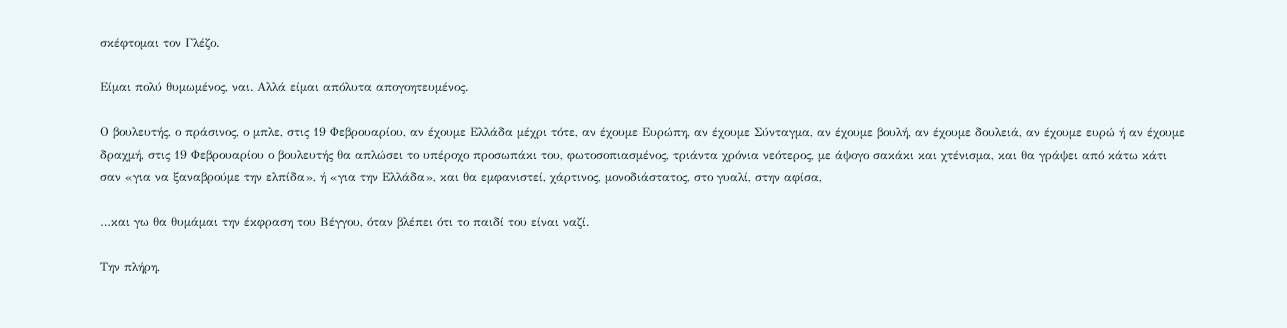σκέφτομαι τον Γλέζο.

Είμαι πολύ θυμωμένος, ναι. Αλλά είμαι απόλυτα απογοητευμένος.

Ο βουλευτής, ο πράσινος, ο μπλε, στις 19 Φεβρουαρίου, αν έχουμε Ελλάδα μέχρι τότε, αν έχουμε Ευρώπη, αν έχουμε Σύνταγμα, αν έχουμε βουλή, αν έχουμε δουλειά, αν έχουμε ευρώ ή αν έχουμε δραχμή, στις 19 Φεβρουαρίου ο βουλευτής θα απλώσει το υπέροχο προσωπάκι του, φωτοσοπιασμένος, τριάντα χρόνια νεότερος, με άψογο σακάκι και χτένισμα, και θα γράψει από κάτω κάτι σαν «για να ξαναβρούμε την ελπίδα», ή «για την Ελλάδα», και θα εμφανιστεί, χάρτινος, μονοδιάστατος, στο γυαλί, στην αφίσα,

…και γω θα θυμάμαι την έκφραση του Βέγγου, όταν βλέπει ότι το παιδί του είναι ναζί.

Την πλήρη,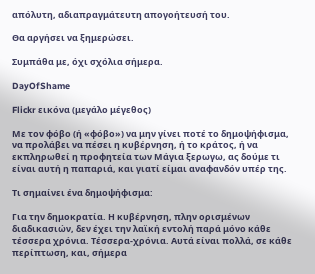απόλυτη, αδιαπραγμάτευτη απογοήτευσή του.

Θα αργήσει να ξημερώσει.

Συμπάθα με, όχι σχόλια σήμερα.

DayOfShame

Flickr εικόνα (μεγάλο μέγεθος)

Με τον φόβο (ή «φόβο») να μην γίνει ποτέ το δημοψήφισμα, να προλάβει να πέσει η κυβέρνηση, ή το κράτος, ή να εκπληρωθεί η προφητεία των Μάγια ξερωγω, ας δούμε τι είναι αυτή η παπαριά, και γιατί είμαι αναφανδόν υπέρ της.

Τι σημαίνει ένα δημοψήφισμα:

Για την δημοκρατία. Η κυβέρνηση, πλην ορισμένων διαδικασιών, δεν έχει την λαϊκή εντολή παρά μόνο κάθε τέσσερα χρόνια. Τέσσερα-χρόνια. Αυτά είναι πολλά, σε κάθε περίπτωση, και, σήμερα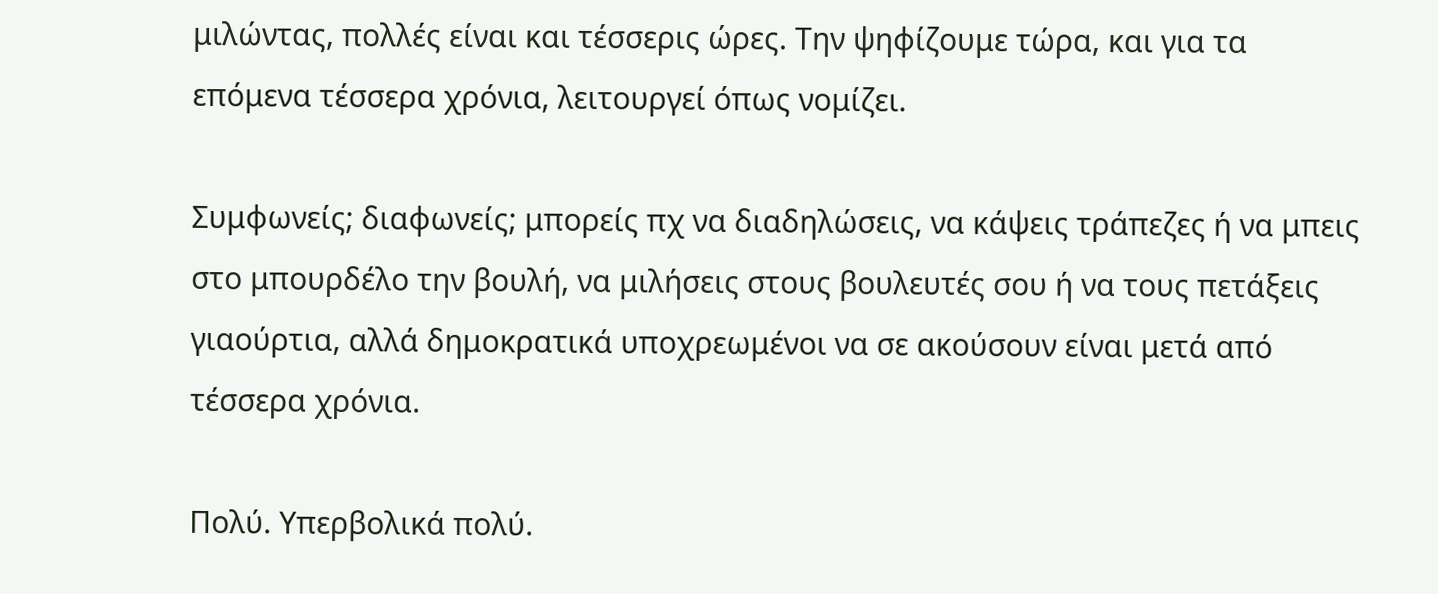μιλώντας, πολλές είναι και τέσσερις ώρες. Την ψηφίζουμε τώρα, και για τα επόμενα τέσσερα χρόνια, λειτουργεί όπως νομίζει.

Συμφωνείς; διαφωνείς; μπορείς πχ να διαδηλώσεις, να κάψεις τράπεζες ή να μπεις στο μπουρδέλο την βουλή, να μιλήσεις στους βουλευτές σου ή να τους πετάξεις γιαούρτια, αλλά δημοκρατικά υποχρεωμένοι να σε ακούσουν είναι μετά από τέσσερα χρόνια.

Πολύ. Υπερβολικά πολύ.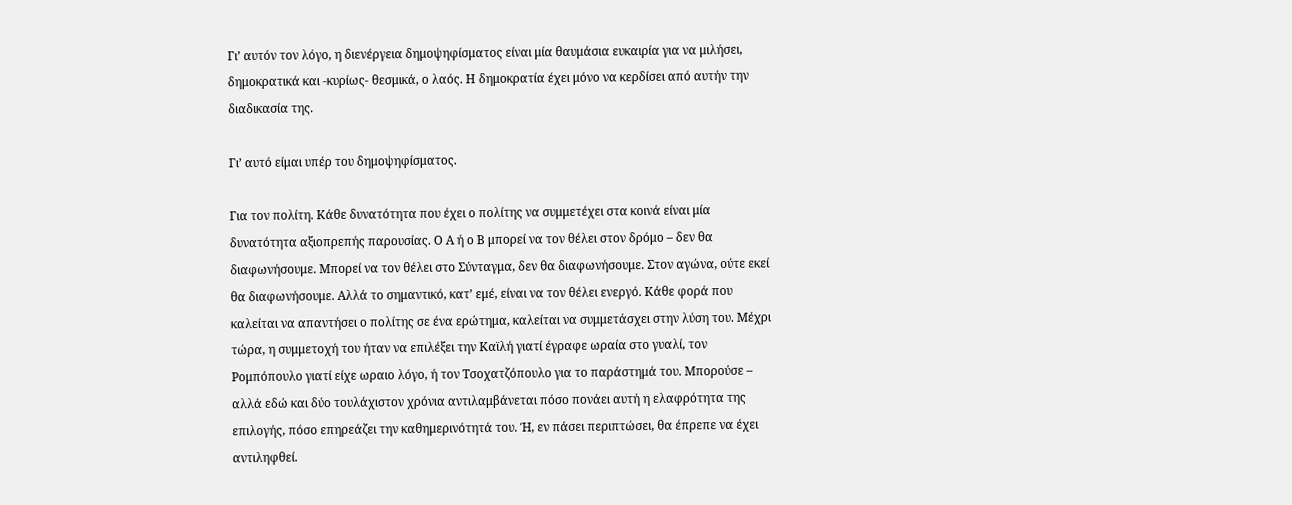Γι’ αυτόν τον λόγο, η διενέργεια δημοψηφίσματος είναι μία θαυμάσια ευκαιρία για να μιλήσει, δημοκρατικά και -κυρίως- θεσμικά, ο λαός. Η δημοκρατία έχει μόνο να κερδίσει από αυτήν την διαδικασία της.

Γι’ αυτό είμαι υπέρ του δημοψηφίσματος.

Για τον πολίτη. Κάθε δυνατότητα που έχει ο πολίτης να συμμετέχει στα κοινά είναι μία δυνατότητα αξιοπρεπής παρουσίας. Ο Α ή ο Β μπορεί να τον θέλει στον δρόμο – δεν θα διαφωνήσουμε. Μπορεί να τον θέλει στο Σύνταγμα, δεν θα διαφωνήσουμε. Στον αγώνα, ούτε εκεί θα διαφωνήσουμε. Αλλά το σημαντικό, κατ’ εμέ, είναι να τον θέλει ενεργό. Κάθε φορά που καλείται να απαντήσει ο πολίτης σε ένα ερώτημα, καλείται να συμμετάσχει στην λύση του. Μέχρι τώρα, η συμμετοχή του ήταν να επιλέξει την Καϊλή γιατί έγραφε ωραία στο γυαλί, τον Ρομπόπουλο γιατί είχε ωραιο λόγο, ή τον Τσοχατζόπουλο για το παράστημά του. Μπορούσε – αλλά εδώ και δύο τουλάχιστον χρόνια αντιλαμβάνεται πόσο πονάει αυτή η ελαφρότητα της επιλογής, πόσο επηρεάζει την καθημερινότητά του. Ή, εν πάσει περιπτώσει, θα έπρεπε να έχει αντιληφθεί.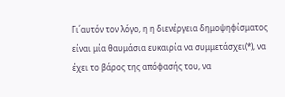Γι΄αυτόν τον λόγο, η η διενέργεια δημοψηφίσματος είναι μία θαυμάσια ευκαιρία να συμμετάσχει(*), να έχει το βάρος της απόφασής του, να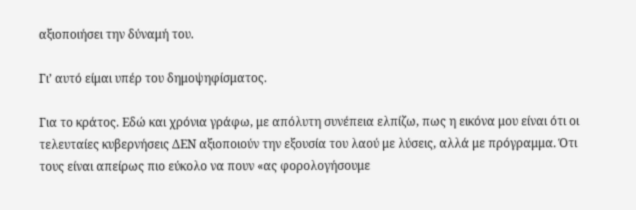αξιοποιήσει την δύναμή του.

Γι’ αυτό είμαι υπέρ του δημοψηφίσματος.

Για το κράτος. Εδώ και χρόνια γράφω, με απόλυτη συνέπεια ελπίζω, πως η εικόνα μου είναι ότι οι τελευταίες κυβερνήσεις ΔΕΝ αξιοποιούν την εξουσία του λαού με λύσεις, αλλά με πρόγραμμα. Ότι τους είναι απείρως πιο εύκολο να πουν «ας φορολογήσουμε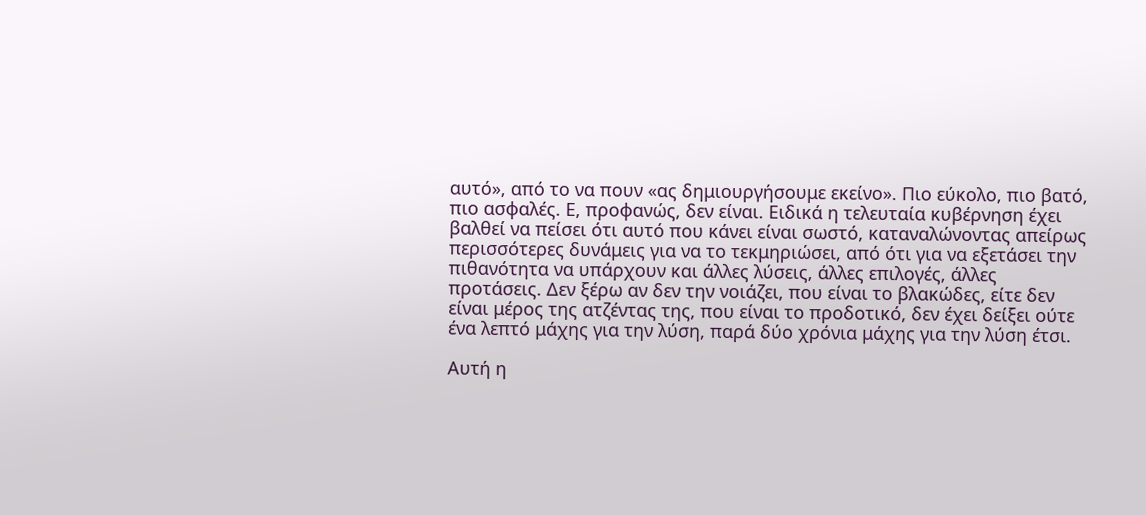αυτό», από το να πουν «ας δημιουργήσουμε εκείνο». Πιο εύκολο, πιο βατό, πιο ασφαλές. Ε, προφανώς, δεν είναι. Ειδικά η τελευταία κυβέρνηση έχει βαλθεί να πείσει ότι αυτό που κάνει είναι σωστό, καταναλώνοντας απείρως περισσότερες δυνάμεις για να το τεκμηριώσει, από ότι για να εξετάσει την πιθανότητα να υπάρχουν και άλλες λύσεις, άλλες επιλογές, άλλες προτάσεις. Δεν ξέρω αν δεν την νοιάζει, που είναι το βλακώδες, είτε δεν είναι μέρος της ατζέντας της, που είναι το προδοτικό, δεν έχει δείξει ούτε ένα λεπτό μάχης για την λύση, παρά δύο χρόνια μάχης για την λύση έτσι.

Αυτή η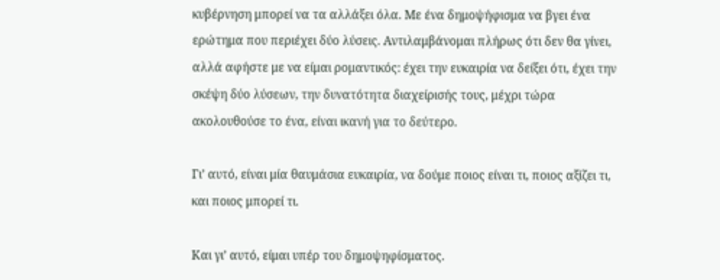κυβέρνηση μπορεί να τα αλλάξει όλα. Με ένα δημοψήφισμα να βγει ένα ερώτημα που περιέχει δύο λύσεις. Αντιλαμβάνομαι πλήρως ότι δεν θα γίνει, αλλά αφήστε με να είμαι ρομαντικός: έχει την ευκαιρία να δείξει ότι, έχει την σκέψη δύο λύσεων, την δυνατότητα διαχείρισής τους, μέχρι τώρα ακολουθούσε το ένα, είναι ικανή για το δεύτερο.

Γι’ αυτό, είναι μία θαυμάσια ευκαιρία, να δούμε ποιος είναι τι, ποιος αξίζει τι, και ποιος μπορεί τι.

Και γι’ αυτό, είμαι υπέρ του δημοψηφίσματος.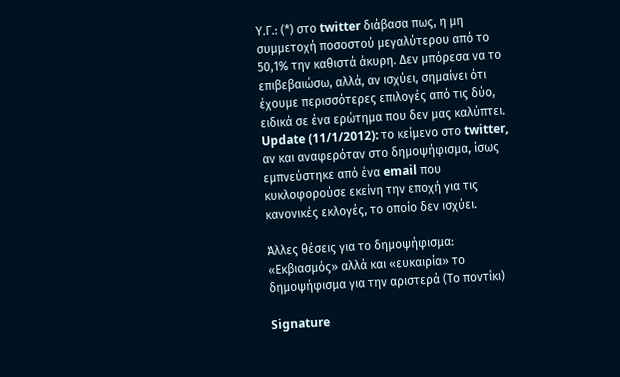Υ.Γ.: (*) στο twitter διάβασα πως, η μη συμμετοχή ποσοστού μεγαλύτερου από το 50,1% την καθιστά άκυρη. Δεν μπόρεσα να το επιβεβαιώσω, αλλά, αν ισχύει, σημαίνει ότι έχουμε περισσότερες επιλογές από τις δύο, ειδικά σε ένα ερώτημα που δεν μας καλύπτει. Update (11/1/2012): το κείμενο στο twitter, αν και αναφερόταν στο δημοψήφισμα, ίσως εμπνεύστηκε από ένα email που κυκλοφορούσε εκείνη την εποχή για τις κανονικές εκλογές, το οποίο δεν ισχύει.

Άλλες θέσεις για το δημοψήφισμα: «Εκβιασμός» αλλά και «ευκαιρία» το δημοψήφισμα για την αριστερά (Το ποντίκι)

Signature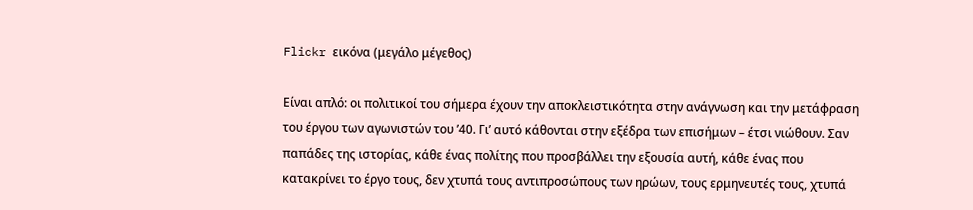Flickr εικόνα (μεγάλο μέγεθος)

Είναι απλό: οι πολιτικοί του σήμερα έχουν την αποκλειστικότητα στην ανάγνωση και την μετάφραση του έργου των αγωνιστών του ’40. Γι’ αυτό κάθονται στην εξέδρα των επισήμων – έτσι νιώθουν. Σαν παπάδες της ιστορίας, κάθε ένας πολίτης που προσβάλλει την εξουσία αυτή, κάθε ένας που κατακρίνει το έργο τους, δεν χτυπά τους αντιπροσώπους των ηρώων, τους ερμηνευτές τους, χτυπά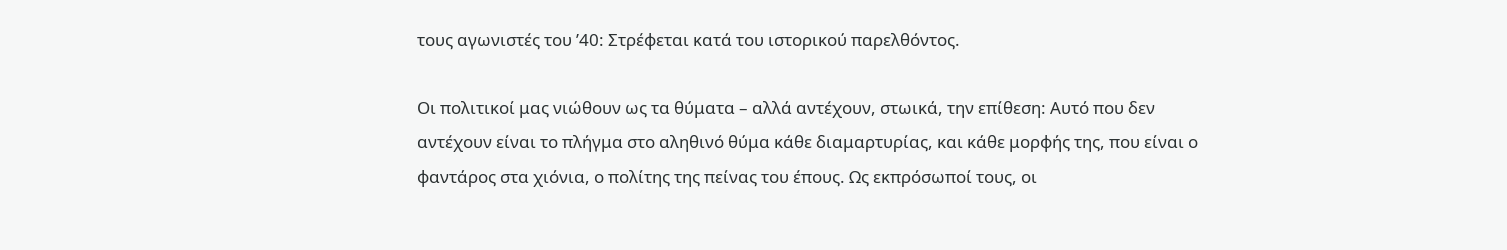τους αγωνιστές του ’40: Στρέφεται κατά του ιστορικού παρελθόντος.

Οι πολιτικοί μας νιώθουν ως τα θύματα – αλλά αντέχουν, στωικά, την επίθεση: Αυτό που δεν αντέχουν είναι το πλήγμα στο αληθινό θύμα κάθε διαμαρτυρίας, και κάθε μορφής της, που είναι ο φαντάρος στα χιόνια, ο πολίτης της πείνας του έπους. Ως εκπρόσωποί τους, οι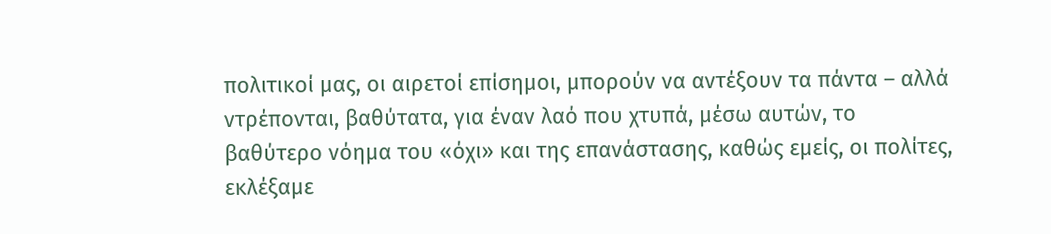πολιτικοί μας, οι αιρετοί επίσημοι, μπορούν να αντέξουν τα πάντα – αλλά ντρέπονται, βαθύτατα, για έναν λαό που χτυπά, μέσω αυτών, το βαθύτερο νόημα του «όχι» και της επανάστασης, καθώς εμείς, οι πολίτες, εκλέξαμε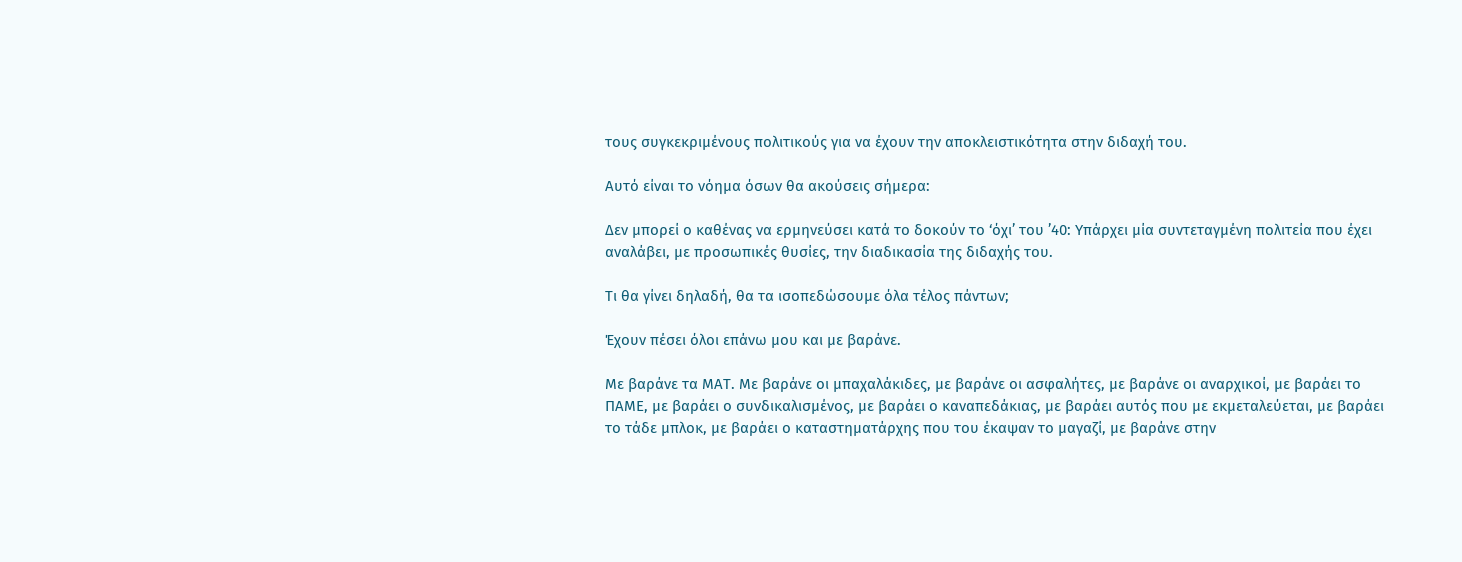τους συγκεκριμένους πολιτικούς για να έχουν την αποκλειστικότητα στην διδαχή του.

Αυτό είναι το νόημα όσων θα ακούσεις σήμερα:

Δεν μπορεί ο καθένας να ερμηνεύσει κατά το δοκούν το ‘όχι’ του ’40: Υπάρχει μία συντεταγμένη πολιτεία που έχει αναλάβει, με προσωπικές θυσίες, την διαδικασία της διδαχής του.

Τι θα γίνει δηλαδή, θα τα ισοπεδώσουμε όλα τέλος πάντων;

Έχουν πέσει όλοι επάνω μου και με βαράνε.

Με βαράνε τα ΜΑΤ. Με βαράνε οι μπαχαλάκιδες, με βαράνε οι ασφαλήτες, με βαράνε οι αναρχικοί, με βαράει το ΠΑΜΕ, με βαράει ο συνδικαλισμένος, με βαράει ο καναπεδάκιας, με βαράει αυτός που με εκμεταλεύεται, με βαράει το τάδε μπλοκ, με βαράει ο καταστηματάρχης που του έκαψαν το μαγαζί, με βαράνε στην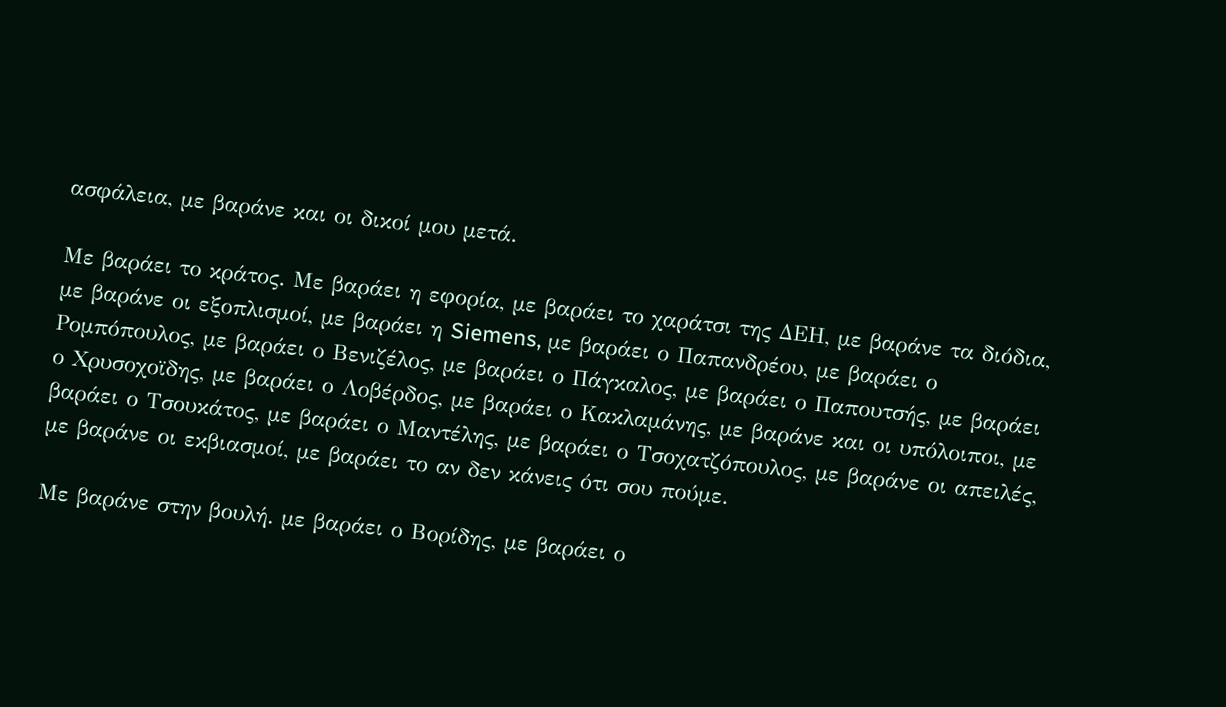ασφάλεια, με βαράνε και οι δικοί μου μετά.

Με βαράει το κράτος. Με βαράει η εφορία, με βαράει το χαράτσι της ΔΕΗ, με βαράνε τα διόδια, με βαράνε οι εξοπλισμοί, με βαράει η Siemens, με βαράει ο Παπανδρέου, με βαράει ο Ρομπόπουλος, με βαράει ο Βενιζέλος, με βαράει ο Πάγκαλος, με βαράει ο Παπουτσής, με βαράει ο Χρυσοχοϊδης, με βαράει ο Λοβέρδος, με βαράει ο Κακλαμάνης, με βαράνε και οι υπόλοιποι, με βαράει ο Τσουκάτος, με βαράει ο Μαντέλης, με βαράει ο Τσοχατζόπουλος, με βαράνε οι απειλές, με βαράνε οι εκβιασμοί, με βαράει το αν δεν κάνεις ότι σου πούμε.

Με βαράνε στην βουλή. με βαράει ο Βορίδης, με βαράει ο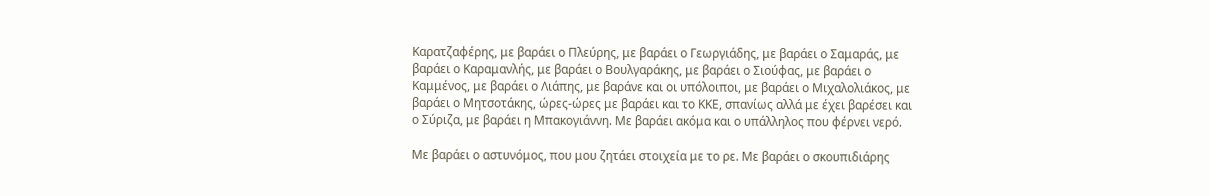Καρατζαφέρης, με βαράει ο Πλεύρης, με βαράει ο Γεωργιάδης, με βαράει ο Σαμαράς, με βαράει ο Καραμανλής, με βαράει ο Βουλγαράκης, με βαράει ο Σιούφας, με βαράει ο Καμμένος, με βαράει ο Λιάπης, με βαράνε και οι υπόλοιποι, με βαράει ο Μιχαλολιάκος, με βαράει ο Μητσοτάκης, ώρες-ώρες με βαράει και το ΚΚΕ, σπανίως αλλά με έχει βαρέσει και ο Σύριζα, με βαράει η Μπακογιάννη. Με βαράει ακόμα και ο υπάλληλος που φέρνει νερό.

Με βαράει ο αστυνόμος, που μου ζητάει στοιχεία με το ρε. Με βαράει ο σκουπιδιάρης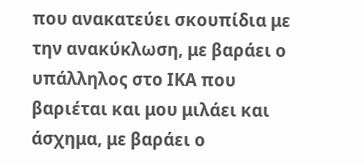που ανακατεύει σκουπίδια με την ανακύκλωση, με βαράει ο υπάλληλος στο ΙΚΑ που βαριέται και μου μιλάει και άσχημα, με βαράει ο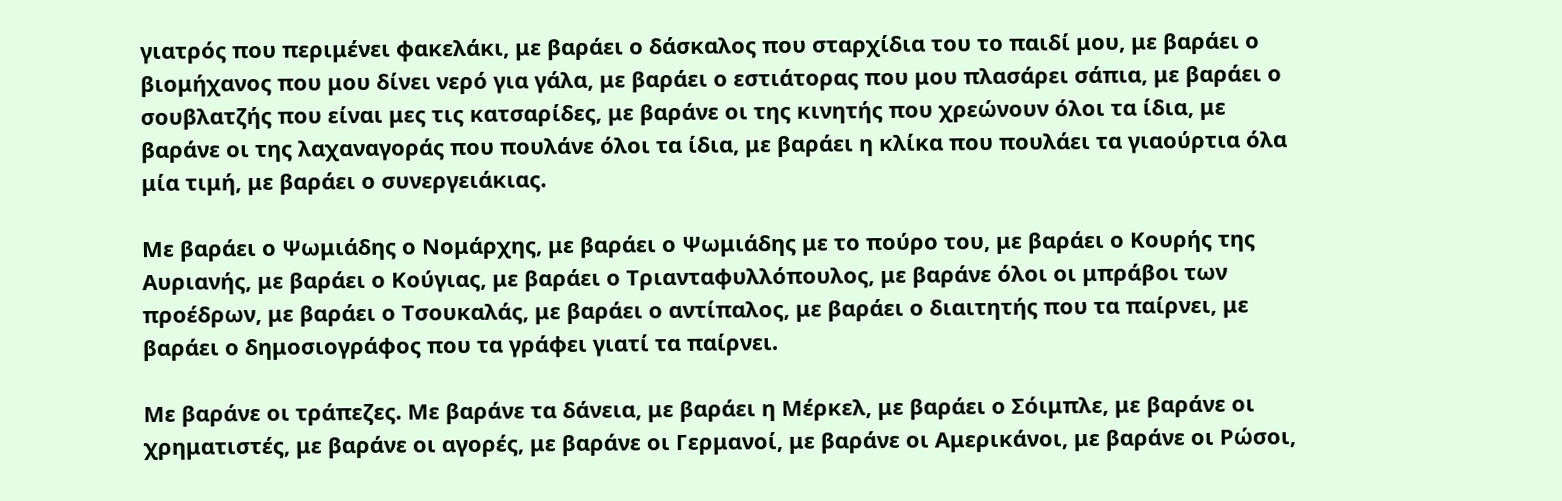γιατρός που περιμένει φακελάκι, με βαράει ο δάσκαλος που σταρχίδια του το παιδί μου, με βαράει ο βιομήχανος που μου δίνει νερό για γάλα, με βαράει ο εστιάτορας που μου πλασάρει σάπια, με βαράει ο σουβλατζής που είναι μες τις κατσαρίδες, με βαράνε οι της κινητής που χρεώνουν όλοι τα ίδια, με βαράνε οι της λαχαναγοράς που πουλάνε όλοι τα ίδια, με βαράει η κλίκα που πουλάει τα γιαούρτια όλα μία τιμή, με βαράει ο συνεργειάκιας.

Με βαράει ο Ψωμιάδης ο Νομάρχης, με βαράει ο Ψωμιάδης με το πούρο του, με βαράει ο Κουρής της Αυριανής, με βαράει ο Κούγιας, με βαράει ο Τριανταφυλλόπουλος, με βαράνε όλοι οι μπράβοι των προέδρων, με βαράει ο Τσουκαλάς, με βαράει ο αντίπαλος, με βαράει ο διαιτητής που τα παίρνει, με βαράει ο δημοσιογράφος που τα γράφει γιατί τα παίρνει.

Με βαράνε οι τράπεζες. Με βαράνε τα δάνεια, με βαράει η Μέρκελ, με βαράει ο Σόιμπλε, με βαράνε οι χρηματιστές, με βαράνε οι αγορές, με βαράνε οι Γερμανοί, με βαράνε οι Αμερικάνοι, με βαράνε οι Ρώσοι,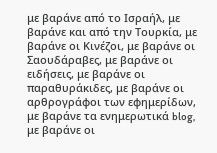με βαράνε από το Ισραήλ, με βαράνε και από την Τουρκία, με βαράνε οι Κινέζοι, με βαράνε οι Σαουδάραβες, με βαράνε οι ειδήσεις, με βαράνε οι παραθυράκιδες, με βαράνε οι αρθρογράφοι των εφημερίδων, με βαράνε τα ενημερωτικά blog, με βαράνε οι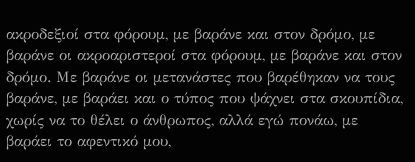ακροδεξιοί στα φόρουμ, με βαράνε και στον δρόμο, με βαράνε οι ακροαριστεροί στα φόρουμ, με βαράνε και στον δρόμο. Με βαράνε οι μετανάστες που βαρέθηκαν να τους βαράνε, με βαράει και ο τύπος που ψάχνει στα σκουπίδια, χωρίς να το θέλει ο άνθρωπος, αλλά εγώ πονάω, με βαράει το αφεντικό μου,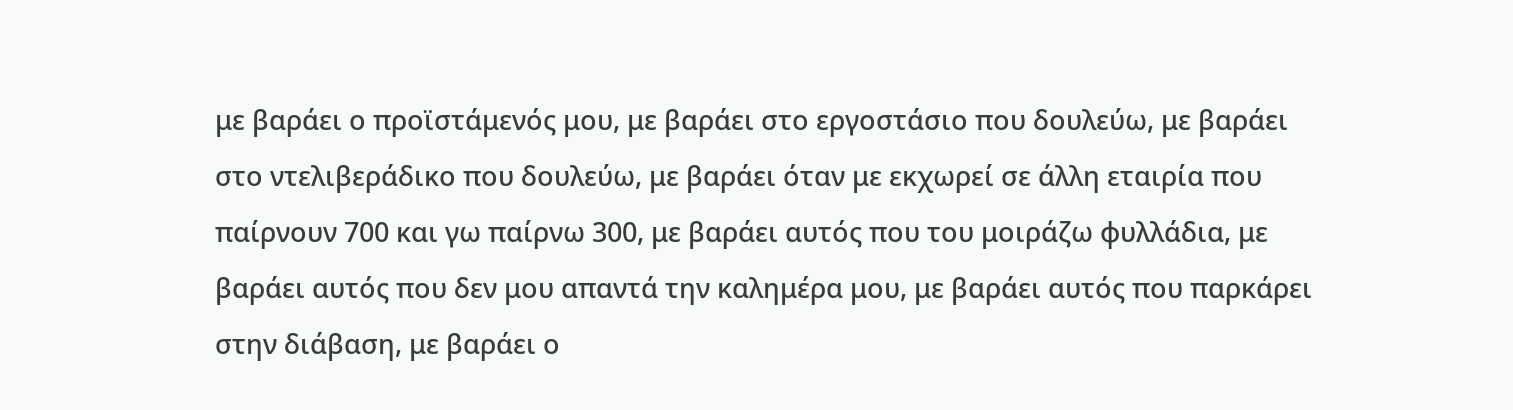με βαράει ο προϊστάμενός μου, με βαράει στο εργοστάσιο που δουλεύω, με βαράει στο ντελιβεράδικο που δουλεύω, με βαράει όταν με εκχωρεί σε άλλη εταιρία που παίρνουν 700 και γω παίρνω 300, με βαράει αυτός που του μοιράζω φυλλάδια, με βαράει αυτός που δεν μου απαντά την καλημέρα μου, με βαράει αυτός που παρκάρει στην διάβαση, με βαράει ο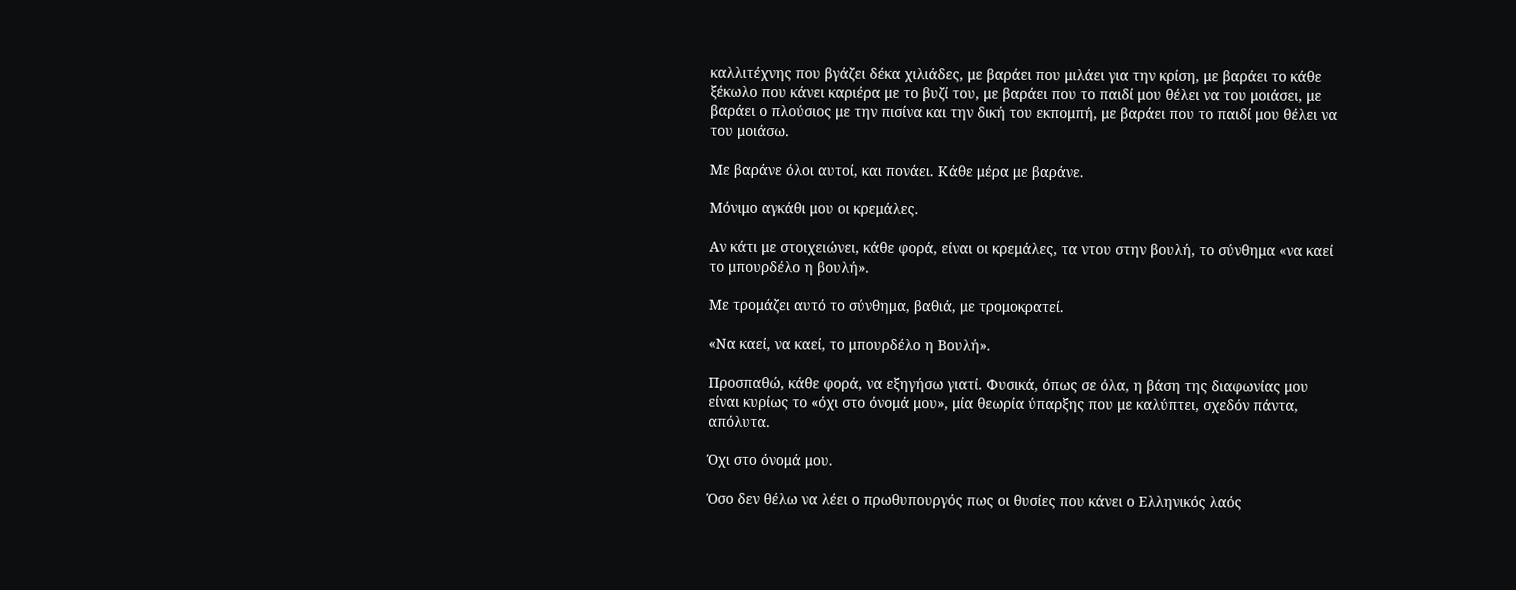καλλιτέχνης που βγάζει δέκα χιλιάδες, με βαράει που μιλάει για την κρίση, με βαράει το κάθε ξέκωλο που κάνει καριέρα με το βυζί του, με βαράει που το παιδί μου θέλει να του μοιάσει, με βαράει ο πλούσιος με την πισίνα και την δική του εκπομπή, με βαράει που το παιδί μου θέλει να του μοιάσω.

Με βαράνε όλοι αυτοί, και πονάει. Κάθε μέρα με βαράνε.

Μόνιμο αγκάθι μου οι κρεμάλες.

Αν κάτι με στοιχειώνει, κάθε φορά, είναι οι κρεμάλες, τα ντου στην βουλή, το σύνθημα «να καεί το μπουρδέλο η βουλή».

Με τρομάζει αυτό το σύνθημα, βαθιά, με τρομοκρατεί.

«Να καεί, να καεί, το μπουρδέλο η Βουλή».

Προσπαθώ, κάθε φορά, να εξηγήσω γιατί. Φυσικά, όπως σε όλα, η βάση της διαφωνίας μου είναι κυρίως το «όχι στο όνομά μου», μία θεωρία ύπαρξης που με καλύπτει, σχεδόν πάντα, απόλυτα.

Όχι στο όνομά μου.

Όσο δεν θέλω να λέει ο πρωθυπουργός πως οι θυσίες που κάνει ο Ελληνικός λαός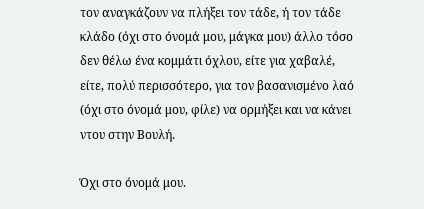τον αναγκάζουν να πλήξει τον τάδε, ή τον τάδε κλάδο (όχι στο όνομά μου, μάγκα μου) άλλο τόσο δεν θέλω ένα κομμάτι όχλου, είτε για χαβαλέ, είτε, πολύ περισσότερο, για τον βασανισμένο λαό (όχι στο όνομά μου, φίλε) να ορμήξει και να κάνει ντου στην Βουλή.

Όχι στο όνομά μου.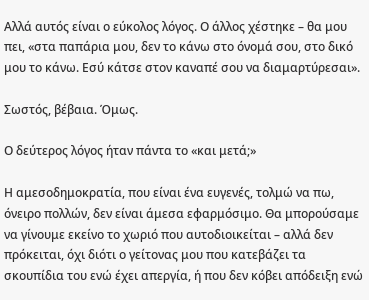Αλλά αυτός είναι ο εύκολος λόγος. Ο άλλος χέστηκε – θα μου πει, «στα παπάρια μου, δεν το κάνω στο όνομά σου, στο δικό μου το κάνω. Εσύ κάτσε στον καναπέ σου να διαμαρτύρεσαι».

Σωστός, βέβαια. Όμως.

Ο δεύτερος λόγος ήταν πάντα το «και μετά;»

Η αμεσοδημοκρατία, που είναι ένα ευγενές, τολμώ να πω, όνειρο πολλών, δεν είναι άμεσα εφαρμόσιμο. Θα μπορούσαμε να γίνουμε εκείνο το χωριό που αυτοδιοικείται – αλλά δεν πρόκειται, όχι διότι ο γείτονας μου που κατεβάζει τα σκουπίδια του ενώ έχει απεργία, ή που δεν κόβει απόδειξη ενώ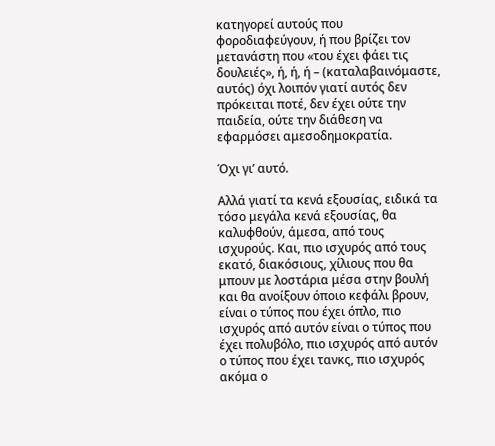κατηγορεί αυτούς που φοροδιαφεύγουν, ή που βρίζει τον μετανάστη που «του έχει φάει τις δουλειές», ή, ή, ή – (καταλαβαινόμαστε, αυτός) όχι λοιπόν γιατί αυτός δεν πρόκειται ποτέ, δεν έχει ούτε την παιδεία, ούτε την διάθεση να εφαρμόσει αμεσοδημοκρατία.

Όχι γι’ αυτό.

Αλλά γιατί τα κενά εξουσίας, ειδικά τα τόσο μεγάλα κενά εξουσίας, θα καλυφθούν, άμεσα, από τους ισχυρούς. Και, πιο ισχυρός από τους εκατό, διακόσιους, χίλιους που θα μπουν με λοστάρια μέσα στην βουλή και θα ανοίξουν όποιο κεφάλι βρουν, είναι ο τύπος που έχει όπλο, πιο ισχυρός από αυτόν είναι ο τύπος που έχει πολυβόλο, πιο ισχυρός από αυτόν ο τύπος που έχει τανκς, πιο ισχυρός ακόμα ο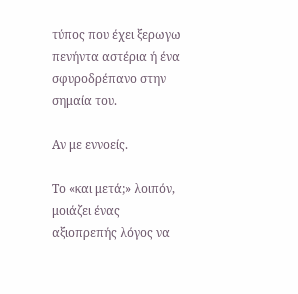τύπος που έχει ξερωγω πενήντα αστέρια ή ένα σφυροδρέπανο στην σημαία του.

Αν με εννοείς.

Το «και μετά;» λοιπόν, μοιάζει ένας αξιοπρεπής λόγος να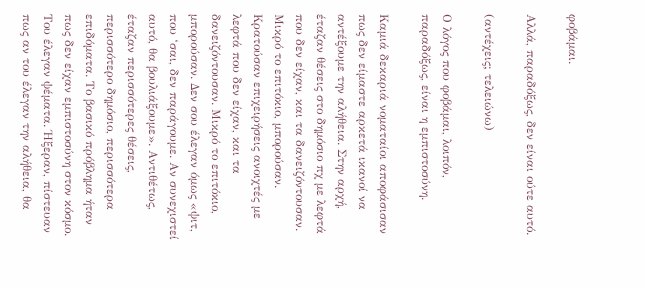φοβάμαι.

Αλλά, παραδόξως, δεν είναι ούτε αυτό.

(αντέχεις; τελειώνω)

Ο λόγος που φοβάμαι, λοιπόν, παραδόξως, είναι η εμπιστοσύνη.

Καμιά δεκαριά νοματαίοι αποφάσισαν πως δεν είμαστε αρκετά ικανοί να αντέξουμε την αλήθεια. Στην αρχή, έταζαν θέσεις στο δημόσιο πχ με λεφτά που δεν είχαν, και τα δανειζόντουσαν. Μικρό το επιτόκιο, μπορούσαν. Κρατούσαν επιχειρήσεις ανοιχτές με λεφτά που δεν είχαν, και τα δανειζόντουσαν. Μικρό το επιτόκιο, μπορούσαν. Δεν σου έλεγαν όμως «ψιτ, που ‘σαι, δεν παράγουμε. Αν συνεχιστεί αυτό, θα βουλιάξουμε». Αντιθέτως, έταζαν περισσότερες θέσεις, περισσότερο δημόσιο, περισσότερα επιδόματα. Το βασικό πρόβλημα ήταν πως δεν είχαν εμπιστοσύνη στον κόσμο. Του έλεγαν ψέματα. Ήξεραν, πίστευαν πως αν του έλεγαν την αλήθεια, θα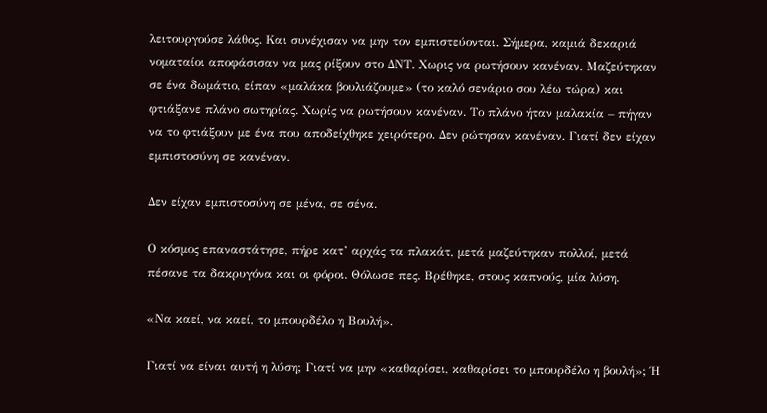λειτουργούσε λάθος. Και συνέχισαν να μην τον εμπιστεύονται. Σήμερα, καμιά δεκαριά νοματαίοι αποφάσισαν να μας ρίξουν στο ΔΝΤ. Χωρις να ρωτήσουν κανέναν. Μαζεύτηκαν σε ένα δωμάτιο, είπαν «μαλάκα βουλιάζουμε» (το καλό σενάριο σου λέω τώρα) και φτιάξανε πλάνο σωτηρίας. Χωρίς να ρωτήσουν κανέναν. Το πλάνο ήταν μαλακία – πήγαν να το φτιάξουν με ένα που αποδείχθηκε χειρότερο. Δεν ρώτησαν κανέναν. Γιατί δεν είχαν εμπιστοσύνη σε κανέναν.

Δεν είχαν εμπιστοσύνη σε μένα, σε σένα.

Ο κόσμος επαναστάτησε, πήρε κατ’ αρχάς τα πλακάτ, μετά μαζεύτηκαν πολλοί, μετά πέσανε τα δακρυγόνα και οι φόροι. Θόλωσε πες. Βρέθηκε, στους καπνούς, μία λύση.

«Να καεί, να καεί, το μπουρδέλο η Βουλή».

Γιατί να είναι αυτή η λύση; Γιατί να μην «καθαρίσει, καθαρίσει το μπουρδέλο η βουλή»; Ή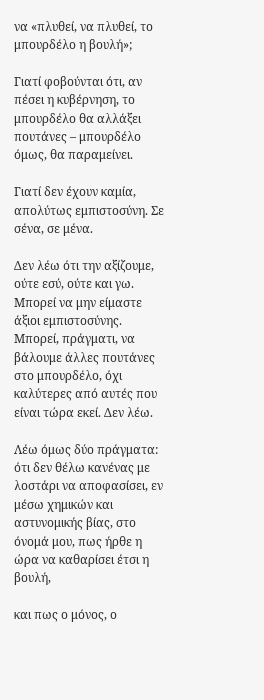να «πλυθεί, να πλυθεί, το μπουρδέλο η βουλή»;

Γιατί φοβούνται ότι, αν πέσει η κυβέρνηση, το μπουρδέλο θα αλλάξει πουτάνες – μπουρδέλο όμως, θα παραμείνει.

Γιατί δεν έχουν καμία, απολύτως εμπιστοσύνη. Σε σένα, σε μένα.

Δεν λέω ότι την αξίζουμε, ούτε εσύ, ούτε και γω. Μπορεί να μην είμαστε άξιοι εμπιστοσύνης. Μπορεί, πράγματι, να βάλουμε άλλες πουτάνες στο μπουρδέλο, όχι καλύτερες από αυτές που είναι τώρα εκεί. Δεν λέω.

Λέω όμως δύο πράγματα: ότι δεν θέλω κανένας με λοστάρι να αποφασίσει, εν μέσω χημικών και αστυνομικής βίας, στο όνομά μου, πως ήρθε η ώρα να καθαρίσει έτσι η βουλή,

και πως ο μόνος, ο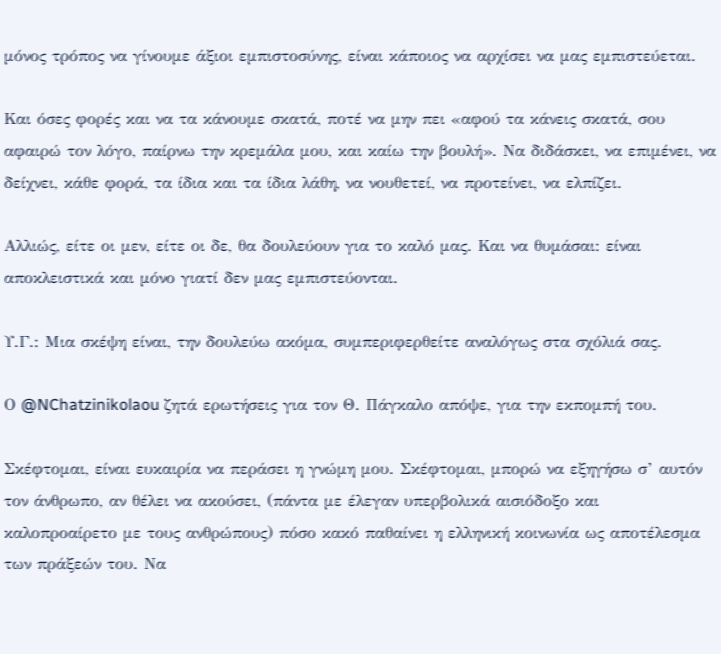μόνος τρόπος να γίνουμε άξιοι εμπιστοσύνης, είναι κάποιος να αρχίσει να μας εμπιστεύεται.

Και όσες φορές και να τα κάνουμε σκατά, ποτέ να μην πει «αφού τα κάνεις σκατά, σου αφαιρώ τον λόγο, παίρνω την κρεμάλα μου, και καίω την βουλή». Να διδάσκει, να επιμένει, να δείχνει, κάθε φορά, τα ίδια και τα ίδια λάθη, να νουθετεί, να προτείνει, να ελπίζει.

Αλλιώς, είτε οι μεν, είτε οι δε, θα δουλεύουν για το καλό μας. Και να θυμάσαι: είναι αποκλειστικά και μόνο γιατί δεν μας εμπιστεύονται.

Υ.Γ.: Μια σκέψη είναι, την δουλεύω ακόμα, συμπεριφερθείτε αναλόγως στα σχόλιά σας.

Ο @NChatzinikolaou ζητά ερωτήσεις για τον Θ. Πάγκαλο απόψε, για την εκπομπή του.

Σκέφτομαι, είναι ευκαιρία να περάσει η γνώμη μου. Σκέφτομαι, μπορώ να εξηγήσω σ’ αυτόν τον άνθρωπο, αν θέλει να ακούσει, (πάντα με έλεγαν υπερβολικά αισιόδοξο και καλοπροαίρετο με τους ανθρώπους) πόσο κακό παθαίνει η ελληνική κοινωνία ως αποτέλεσμα των πράξεών του. Να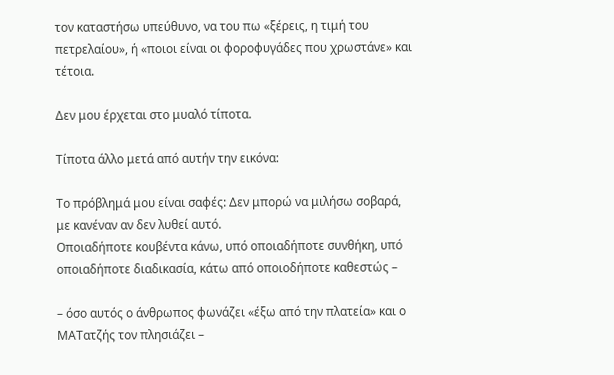τον καταστήσω υπεύθυνο, να του πω «ξέρεις, η τιμή του πετρελαίου», ή «ποιοι είναι οι φοροφυγάδες που χρωστάνε» και τέτοια.

Δεν μου έρχεται στο μυαλό τίποτα.

Τίποτα άλλο μετά από αυτήν την εικόνα:

Το πρόβλημά μου είναι σαφές: Δεν μπορώ να μιλήσω σοβαρά, με κανέναν αν δεν λυθεί αυτό.
Οποιαδήποτε κουβέντα κάνω, υπό οποιαδήποτε συνθήκη, υπό οποιαδήποτε διαδικασία, κάτω από οποιοδήποτε καθεστώς –

– όσο αυτός ο άνθρωπος φωνάζει «έξω από την πλατεία» και ο ΜΑΤατζής τον πλησιάζει –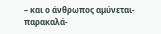– και ο άνθρωπος αμύνεται-παρακαλά-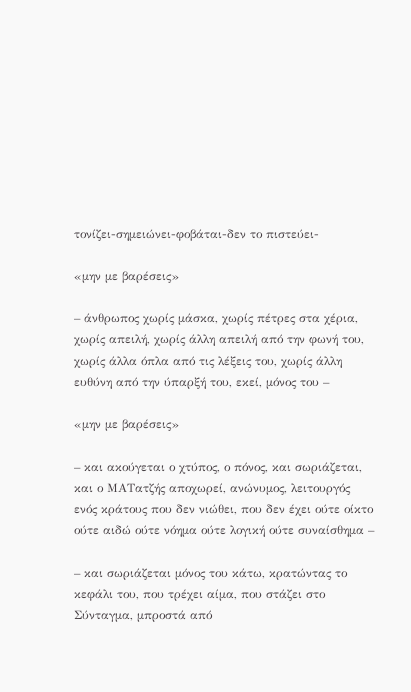τονίζει-σημειώνει-φοβάται-δεν το πιστεύει-

«μην με βαρέσεις»

– άνθρωπος χωρίς μάσκα, χωρίς πέτρες στα χέρια, χωρίς απειλή, χωρίς άλλη απειλή από την φωνή του, χωρίς άλλα όπλα από τις λέξεις του, χωρίς άλλη ευθύνη από την ύπαρξή του, εκεί, μόνος του –

«μην με βαρέσεις»

– και ακούγεται ο χτύπος, ο πόνος, και σωριάζεται, και ο ΜΑΤατζής αποχωρεί, ανώνυμος, λειτουργός ενός κράτους που δεν νιώθει, που δεν έχει ούτε οίκτο ούτε αιδώ ούτε νόημα ούτε λογική ούτε συναίσθημα –

– και σωριάζεται μόνος του κάτω, κρατώντας το κεφάλι του, που τρέχει αίμα, που στάζει στο Σύνταγμα, μπροστά από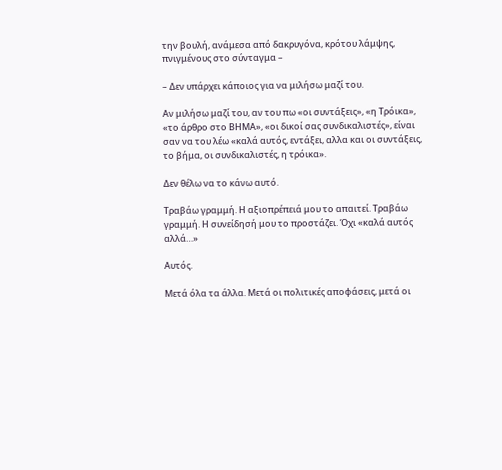την βουλή, ανάμεσα από δακρυγόνα, κρότου λάμψης, πνιγμένους στο σύνταγμα –

– Δεν υπάρχει κάποιος για να μιλήσω μαζί του.

Αν μιλήσω μαζί του, αν του πω «οι συντάξεις», «η Τρόικα», «το άρθρο στο ΒΗΜΑ», «οι δικοί σας συνδικαλιστές», είναι σαν να του λέω «καλά αυτός, εντάξει, αλλα και οι συντάξεις, το βήμα, οι συνδικαλιστές, η τρόικα».

Δεν θέλω να το κάνω αυτό.

Τραβάω γραμμή. Η αξιοπρέπειά μου το απαιτεί. Τραβάω γραμμή. Η συνείδησή μου το προστάζει. Όχι «καλά αυτός αλλά…»

Αυτός.

Μετά όλα τα άλλα. Μετά οι πολιτικές αποφάσεις, μετά οι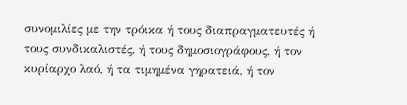συνομιλίες με την τρόικα ή τους διαπραγματευτές ή τους συνδικαλιστές, ή τους δημοσιογράφους, ή τον κυρίαρχο λαό, ή τα τιμημένα γηρατειά, ή τον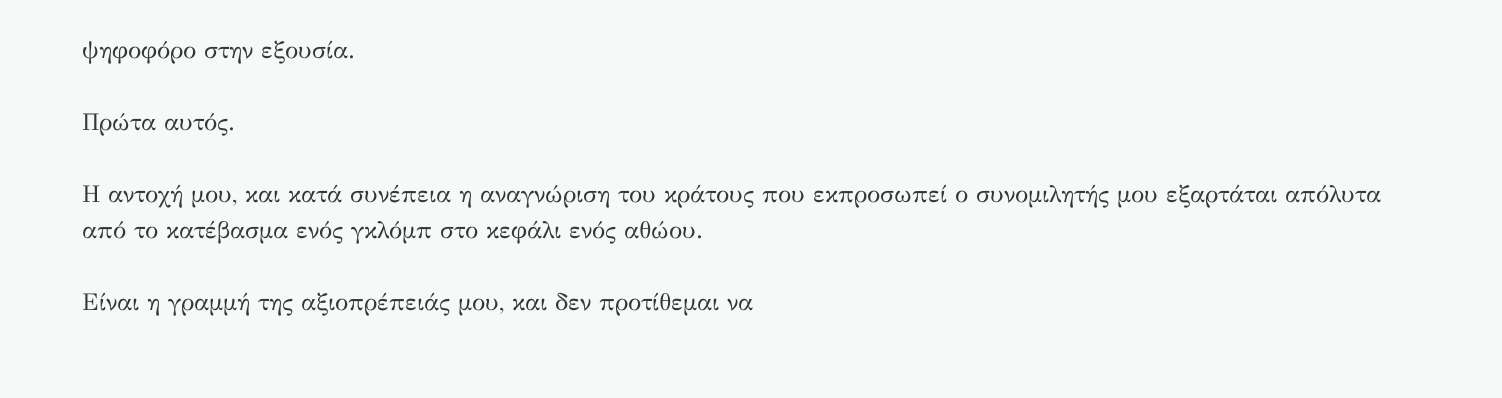ψηφοφόρο στην εξουσία.

Πρώτα αυτός.

Η αντοχή μου, και κατά συνέπεια η αναγνώριση του κράτους που εκπροσωπεί ο συνομιλητής μου εξαρτάται απόλυτα από το κατέβασμα ενός γκλόμπ στο κεφάλι ενός αθώου.

Είναι η γραμμή της αξιοπρέπειάς μου, και δεν προτίθεμαι να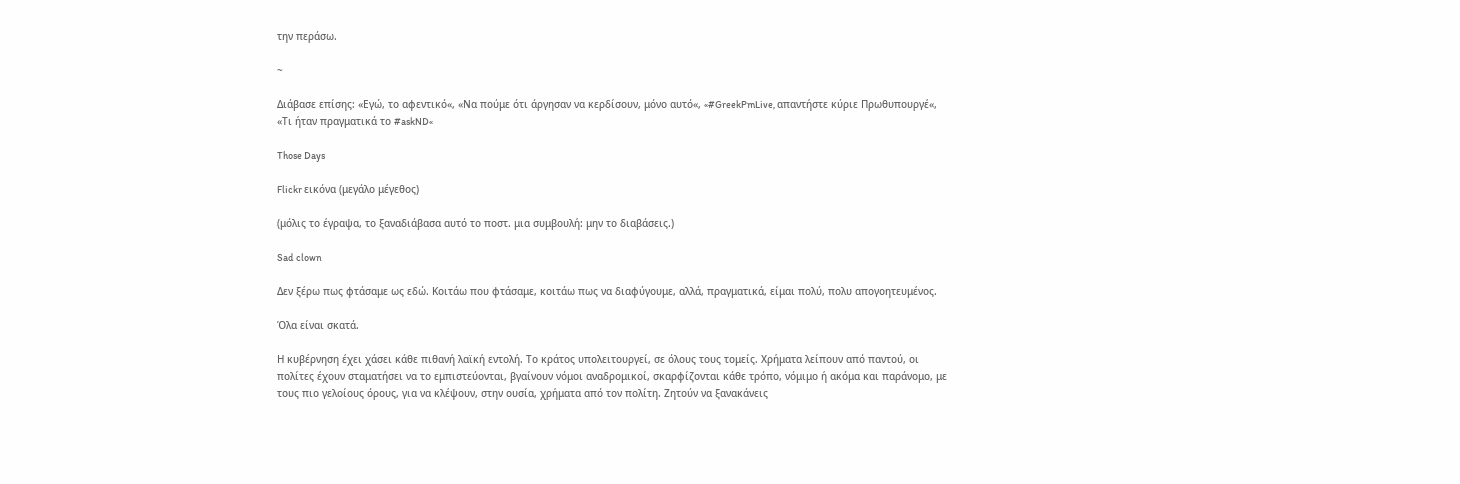την περάσω.

~

Διάβασε επίσης: «Εγώ, το αφεντικό«, «Να πούμε ότι άργησαν να κερδίσουν, μόνο αυτό«, «#GreekPmLive, απαντήστε κύριε Πρωθυπουργέ«, «Τι ήταν πραγματικά το #askND«

Those Days

Flickr εικόνα (μεγάλο μέγεθος)

(μόλις το έγραψα, το ξαναδιάβασα αυτό το ποστ. μια συμβουλή: μην το διαβάσεις.)

Sad clown

Δεν ξέρω πως φτάσαμε ως εδώ. Κοιτάω που φτάσαμε, κοιτάω πως να διαφύγουμε, αλλά, πραγματικά, είμαι πολύ, πολυ απογοητευμένος.

Όλα είναι σκατά.

Η κυβέρνηση έχει χάσει κάθε πιθανή λαϊκή εντολή. Το κράτος υπολειτουργεί, σε όλους τους τομείς. Χρήματα λείπουν από παντού, οι πολίτες έχουν σταματήσει να το εμπιστεύονται, βγαίνουν νόμοι αναδρομικοί, σκαρφίζονται κάθε τρόπο, νόμιμο ή ακόμα και παράνομο, με τους πιο γελοίους όρους, για να κλέψουν, στην ουσία, χρήματα από τον πολίτη. Ζητούν να ξανακάνεις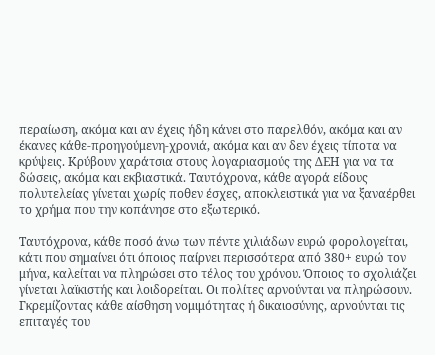περαίωση, ακόμα και αν έχεις ήδη κάνει στο παρελθόν, ακόμα και αν έκανες κάθε-προηγούμενη-χρονιά, ακόμα και αν δεν έχεις τίποτα να κρύψεις. Κρύβουν χαράτσια στους λογαριασμούς της ΔΕΗ για να τα δώσεις, ακόμα και εκβιαστικά. Ταυτόχρονα, κάθε αγορά είδους πολυτελείας γίνεται χωρίς ποθεν έσχες, αποκλειστικά για να ξαναέρθει το χρήμα που την κοπάνησε στο εξωτερικό.

Ταυτόχρονα, κάθε ποσό άνω των πέντε χιλιάδων ευρώ φορολογείται, κάτι που σημαίνει ότι όποιος παίρνει περισσότερα από 380+ ευρώ τον μήνα, καλείται να πληρώσει στο τέλος του χρόνου. Όποιος το σχολιάζει γίνεται λαϊκιστής και λοιδορείται. Οι πολίτες αρνούνται να πληρώσουν. Γκρεμίζοντας κάθε αίσθηση νομιμότητας ή δικαιοσύνης, αρνούνται τις επιταγές του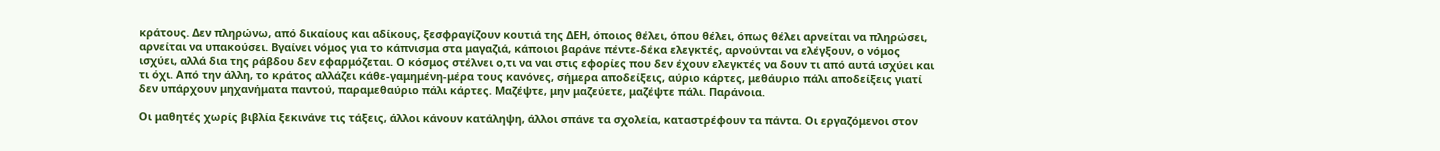κράτους. Δεν πληρώνω, από δικαίους και αδίκους, ξεσφραγίζουν κουτιά της ΔΕΗ, όποιος θέλει, όπου θέλει, όπως θέλει αρνείται να πληρώσει, αρνείται να υπακούσει. Βγαίνει νόμος για το κάπνισμα στα μαγαζιά, κάποιοι βαράνε πέντε-δέκα ελεγκτές, αρνούνται να ελέγξουν, ο νόμος ισχύει, αλλά δια της ράβδου δεν εφαρμόζεται. Ο κόσμος στέλνει ο,τι να ναι στις εφορίες που δεν έχουν ελεγκτές να δουν τι από αυτά ισχύει και τι όχι. Από την άλλη, το κράτος αλλάζει κάθε-γαμημένη-μέρα τους κανόνες, σήμερα αποδείξεις, αύριο κάρτες, μεθάυριο πάλι αποδείξεις γιατί δεν υπάρχουν μηχανήματα παντού, παραμεθαύριο πάλι κάρτες. Μαζέψτε, μην μαζεύετε, μαζέψτε πάλι. Παράνοια.

Οι μαθητές χωρίς βιβλία ξεκινάνε τις τάξεις, άλλοι κάνουν κατάληψη, άλλοι σπάνε τα σχολεία, καταστρέφουν τα πάντα. Οι εργαζόμενοι στον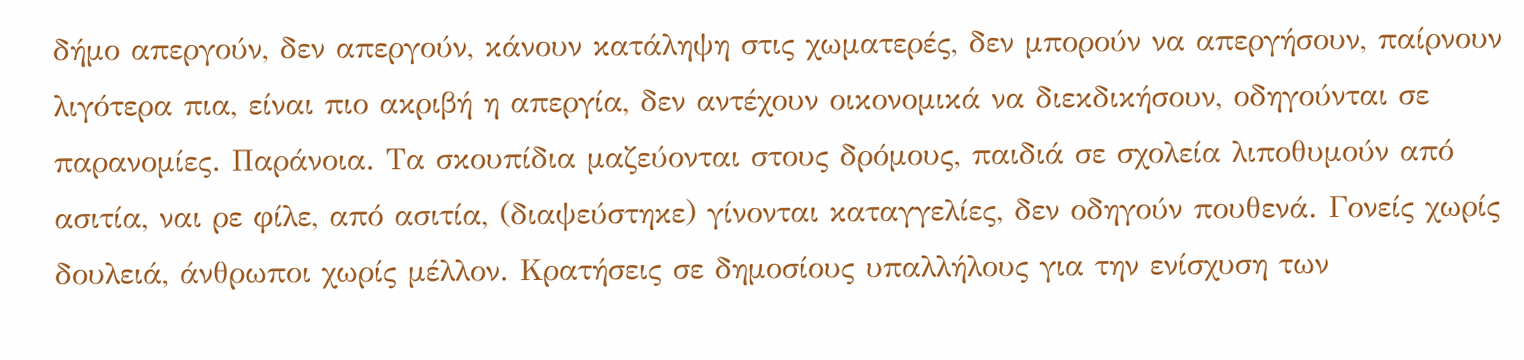δήμο απεργούν, δεν απεργούν, κάνουν κατάληψη στις χωματερές, δεν μπορούν να απεργήσουν, παίρνουν λιγότερα πια, είναι πιο ακριβή η απεργία, δεν αντέχουν οικονομικά να διεκδικήσουν, οδηγούνται σε παρανομίες. Παράνοια. Τα σκουπίδια μαζεύονται στους δρόμους, παιδιά σε σχολεία λιποθυμούν από ασιτία, ναι ρε φίλε, από ασιτία, (διαψεύστηκε) γίνονται καταγγελίες, δεν οδηγούν πουθενά. Γονείς χωρίς δουλειά, άνθρωποι χωρίς μέλλον. Κρατήσεις σε δημοσίους υπαλλήλους για την ενίσχυση των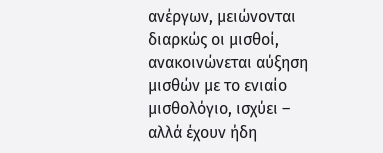ανέργων, μειώνονται διαρκώς οι μισθοί, ανακοινώνεται αύξηση μισθών με το ενιαίο μισθολόγιο, ισχύει – αλλά έχουν ήδη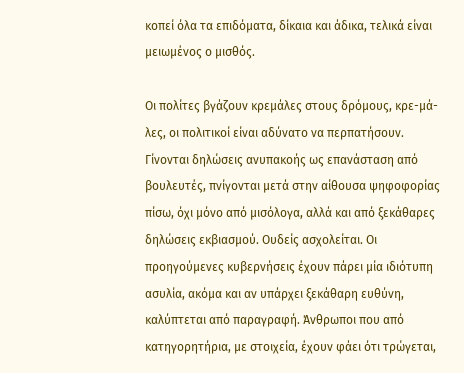κοπεί όλα τα επιδόματα, δίκαια και άδικα, τελικά είναι μειωμένος ο μισθός.

Οι πολίτες βγάζουν κρεμάλες στους δρόμους, κρε-μά-λες, οι πολιτικοί είναι αδύνατο να περπατήσουν. Γίνονται δηλώσεις ανυπακοής ως επανάσταση από βουλευτές, πνίγονται μετά στην αίθουσα ψηφοφορίας πίσω, όχι μόνο από μισόλογα, αλλά και από ξεκάθαρες δηλώσεις εκβιασμού. Ουδείς ασχολείται. Οι προηγούμενες κυβερνήσεις έχουν πάρει μία ιδιότυπη ασυλία, ακόμα και αν υπάρχει ξεκάθαρη ευθύνη, καλύπτεται από παραγραφή. Άνθρωποι που από κατηγορητήρια, με στοιχεία, έχουν φάει ότι τρώγεται,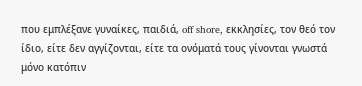που εμπλέξανε γυναίκες, παιδιά, off shore, εκκλησίες, τον θεό τον ίδιο, είτε δεν αγγίζονται, είτε τα ονόματά τους γίνονται γνωστά μόνο κατόπιν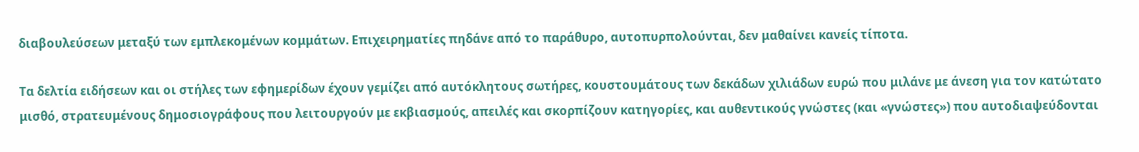διαβουλεύσεων μεταξύ των εμπλεκομένων κομμάτων. Επιχειρηματίες πηδάνε από το παράθυρο, αυτοπυρπολούνται, δεν μαθαίνει κανείς τίποτα.

Τα δελτία ειδήσεων και οι στήλες των εφημερίδων έχουν γεμίζει από αυτόκλητους σωτήρες, κουστουμάτους των δεκάδων χιλιάδων ευρώ που μιλάνε με άνεση για τον κατώτατο μισθό, στρατευμένους δημοσιογράφους που λειτουργούν με εκβιασμούς, απειλές και σκορπίζουν κατηγορίες, και αυθεντικούς γνώστες (και «γνώστες») που αυτοδιαψεύδονται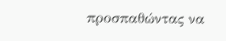προσπαθώντας να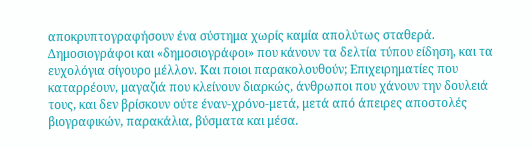αποκρυπτογραφήσουν ένα σύστημα χωρίς καμία απολύτως σταθερά. Δημοσιογράφοι και «δημοσιογράφοι» που κάνουν τα δελτία τύπου είδηση, και τα ευχολόγια σίγουρο μέλλον. Και ποιοι παρακολουθούν; Επιχειρηματίες που καταρρέουν, μαγαζιά που κλείνουν διαρκώς, άνθρωποι που χάνουν την δουλειά τους, και δεν βρίσκουν ούτε έναν-χρόνο-μετά, μετά από άπειρες αποστολές βιογραφικών, παρακάλια, βύσματα και μέσα.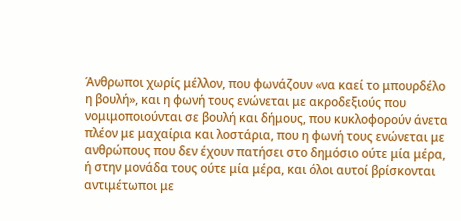Άνθρωποι χωρίς μέλλον, που φωνάζουν «να καεί το μπουρδέλο η βουλή», και η φωνή τους ενώνεται με ακροδεξιούς που νομιμοποιούνται σε βουλή και δήμους, που κυκλοφορούν άνετα πλέον με μαχαίρια και λοστάρια, που η φωνή τους ενώνεται με ανθρώπους που δεν έχουν πατήσει στο δημόσιο ούτε μία μέρα, ή στην μονάδα τους ούτε μία μέρα, και όλοι αυτοί βρίσκονται αντιμέτωποι με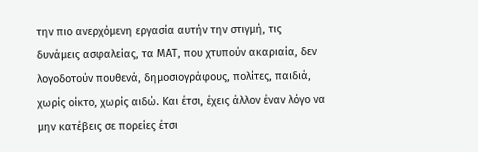την πιο ανερχόμενη εργασία αυτήν την στιγμή, τις δυνάμεις ασφαλείας, τα ΜΑΤ, που χτυπούν ακαριαία, δεν λογοδοτούν πουθενά, δημοσιογράφους, πολίτες, παιδιά, χωρίς οίκτο, χωρίς αιδώ. Και έτσι, έχεις άλλον έναν λόγο να μην κατέβεις σε πορείες έτσι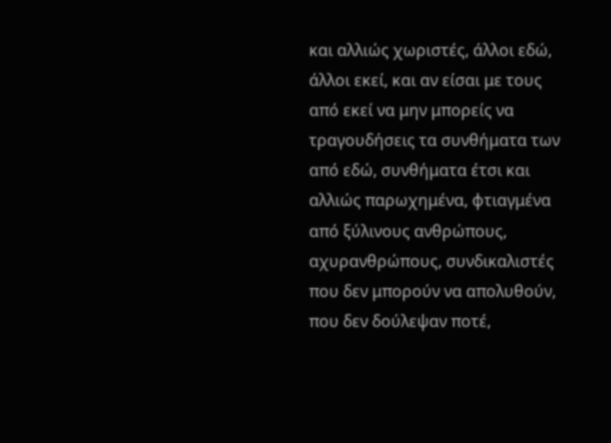και αλλιώς χωριστές, άλλοι εδώ, άλλοι εκεί, και αν είσαι με τους από εκεί να μην μπορείς να τραγουδήσεις τα συνθήματα των από εδώ, συνθήματα έτσι και αλλιώς παρωχημένα, φτιαγμένα από ξύλινους ανθρώπους, αχυρανθρώπους, συνδικαλιστές που δεν μπορούν να απολυθούν, που δεν δούλεψαν ποτέ,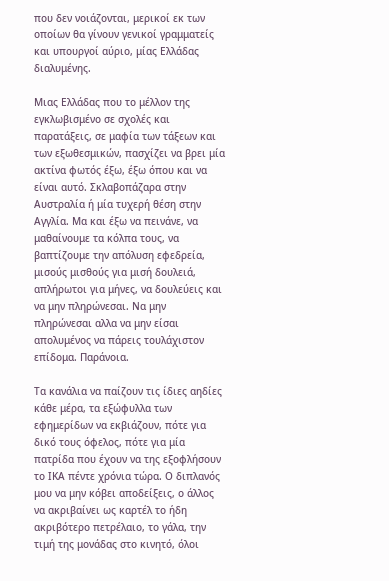που δεν νοιάζονται, μερικοί εκ των οποίων θα γίνουν γενικοί γραμματείς και υπουργοί αύριο, μίας Ελλάδας διαλυμένης.

Μιας Ελλάδας που το μέλλον της εγκλωβισμένο σε σχολές και παρατάξεις, σε μαφία των τάξεων και των εξωθεσμικών, πασχίζει να βρει μία ακτίνα φωτός έξω, έξω όπου και να είναι αυτό. Σκλαβοπάζαρα στην Αυστραλία ή μία τυχερή θέση στην Αγγλία. Μα και έξω να πεινάνε, να μαθαίνουμε τα κόλπα τους, να βαπτίζουμε την απόλυση εφεδρεία, μισούς μισθούς για μισή δουλειά, απλήρωτοι για μήνες, να δουλεύεις και να μην πληρώνεσαι. Να μην πληρώνεσαι αλλα να μην είσαι απολυμένος να πάρεις τουλάχιστον επίδομα. Παράνοια.

Τα κανάλια να παίζουν τις ίδιες αηδίες κάθε μέρα, τα εξώφυλλα των εφημερίδων να εκβιάζουν, πότε για δικό τους όφελος, πότε για μία πατρίδα που έχουν να της εξοφλήσουν το ΙΚΑ πέντε χρόνια τώρα. Ο διπλανός μου να μην κόβει αποδείξεις, ο άλλος να ακριβαίνει ως καρτέλ το ήδη ακριβότερο πετρέλαιο, το γάλα, την τιμή της μονάδας στο κινητό, όλοι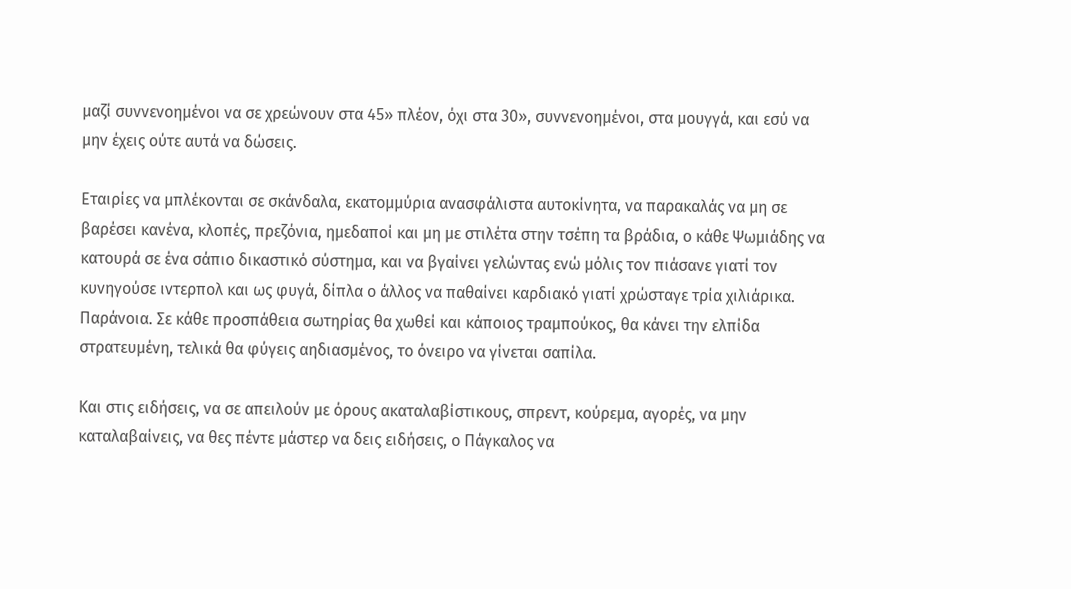μαζί συννενοημένοι να σε χρεώνουν στα 45» πλέον, όχι στα 30», συννενοημένοι, στα μουγγά, και εσύ να μην έχεις ούτε αυτά να δώσεις.

Εταιρίες να μπλέκονται σε σκάνδαλα, εκατομμύρια ανασφάλιστα αυτοκίνητα, να παρακαλάς να μη σε βαρέσει κανένα, κλοπές, πρεζόνια, ημεδαποί και μη με στιλέτα στην τσέπη τα βράδια, ο κάθε Ψωμιάδης να κατουρά σε ένα σάπιο δικαστικό σύστημα, και να βγαίνει γελώντας ενώ μόλις τον πιάσανε γιατί τον κυνηγούσε ιντερπολ και ως φυγά, δίπλα ο άλλος να παθαίνει καρδιακό γιατί χρώσταγε τρία χιλιάρικα. Παράνοια. Σε κάθε προσπάθεια σωτηρίας θα χωθεί και κάποιος τραμπούκος, θα κάνει την ελπίδα στρατευμένη, τελικά θα φύγεις αηδιασμένος, το όνειρο να γίνεται σαπίλα.

Και στις ειδήσεις, να σε απειλούν με όρους ακαταλαβίστικους, σπρεντ, κούρεμα, αγορές, να μην καταλαβαίνεις, να θες πέντε μάστερ να δεις ειδήσεις, ο Πάγκαλος να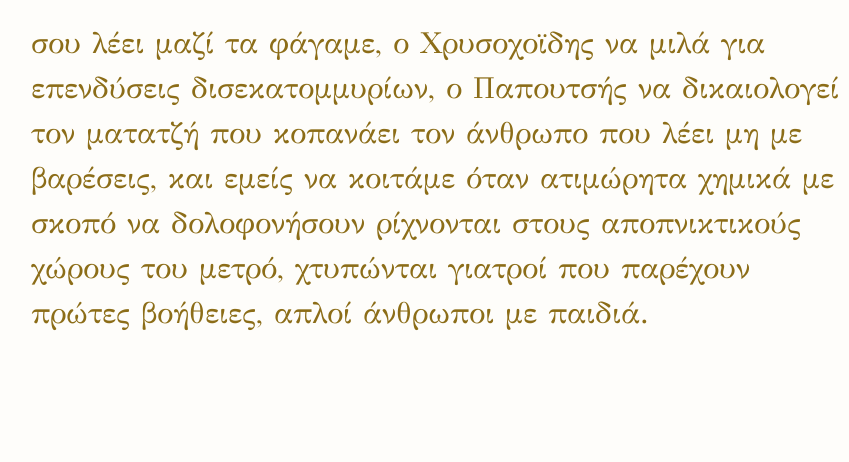σου λέει μαζί τα φάγαμε, ο Χρυσοχοϊδης να μιλά για επενδύσεις δισεκατομμυρίων, ο Παπουτσής να δικαιολογεί τον ματατζή που κοπανάει τον άνθρωπο που λέει μη με βαρέσεις, και εμείς να κοιτάμε όταν ατιμώρητα χημικά με σκοπό να δολοφονήσουν ρίχνονται στους αποπνικτικούς χώρους του μετρό, χτυπώνται γιατροί που παρέχουν πρώτες βοήθειες, απλοί άνθρωποι με παιδιά.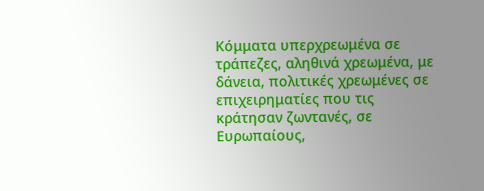Κόμματα υπερχρεωμένα σε τράπεζες, αληθινά χρεωμένα, με δάνεια, πολιτικές χρεωμένες σε επιχειρηματίες που τις κράτησαν ζωντανές, σε Ευρωπαίους,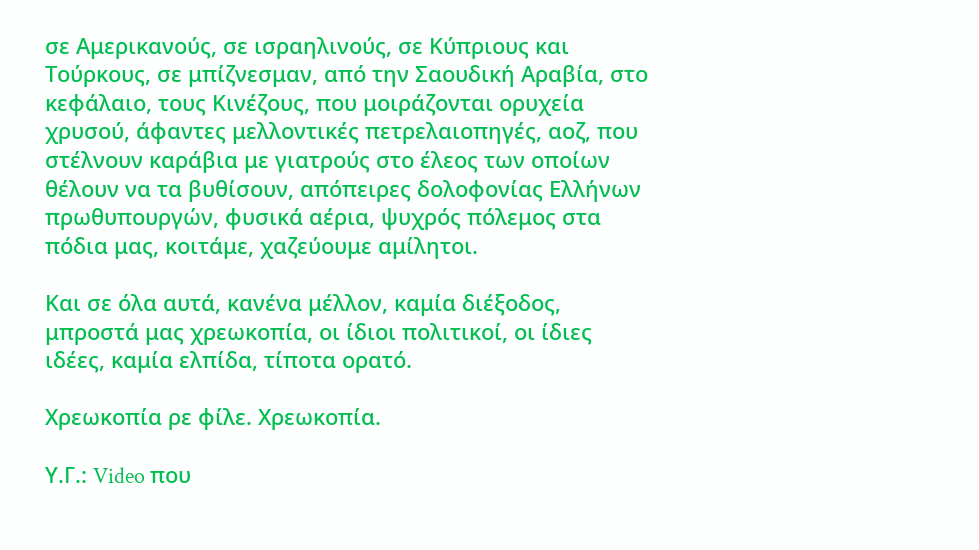σε Αμερικανούς, σε ισραηλινούς, σε Κύπριους και Τούρκους, σε μπίζνεσμαν, από την Σαουδική Αραβία, στο κεφάλαιο, τους Κινέζους, που μοιράζονται ορυχεία χρυσού, άφαντες μελλοντικές πετρελαιοπηγές, αοζ, που στέλνουν καράβια με γιατρούς στο έλεος των οποίων θέλουν να τα βυθίσουν, απόπειρες δολοφονίας Ελλήνων πρωθυπουργών, φυσικά αέρια, ψυχρός πόλεμος στα πόδια μας, κοιτάμε, χαζεύουμε αμίλητοι.

Και σε όλα αυτά, κανένα μέλλον, καμία διέξοδος, μπροστά μας χρεωκοπία, οι ίδιοι πολιτικοί, οι ίδιες ιδέες, καμία ελπίδα, τίποτα ορατό.

Χρεωκοπία ρε φίλε. Χρεωκοπία.

Υ.Γ.: Video που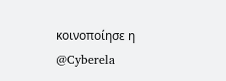κοινοποίησε η @Cyberela